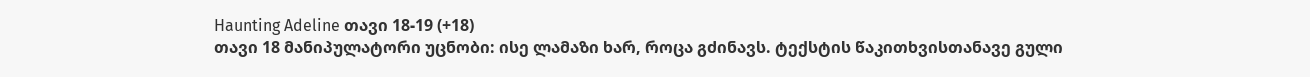Haunting Adeline თავი 18-19 (+18)
თავი 18 მანიპულატორი უცნობი: ისე ლამაზი ხარ, როცა გძინავს. ტექსტის წაკითხვისთანავე გული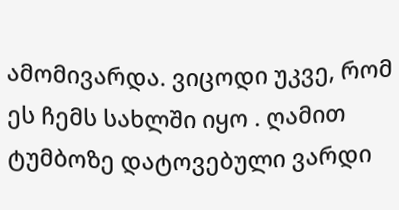ამომივარდა. ვიცოდი უკვე, რომ ეს ჩემს სახლში იყო . ღამით ტუმბოზე დატოვებული ვარდი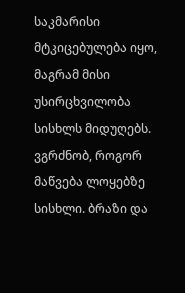საკმარისი მტკიცებულება იყო, მაგრამ მისი უსირცხვილობა სისხლს მიდუღებს. ვგრძნობ, როგორ მაწვება ლოყებზე სისხლი. ბრაზი და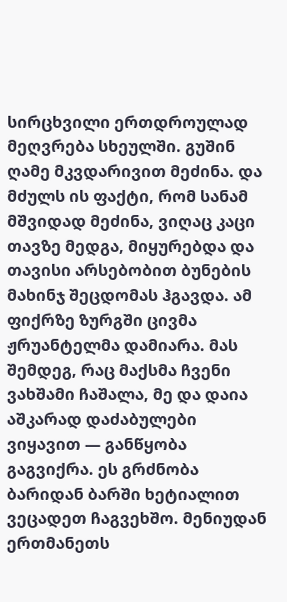სირცხვილი ერთდროულად მეღვრება სხეულში. გუშინ ღამე მკვდარივით მეძინა. და მძულს ის ფაქტი, რომ სანამ მშვიდად მეძინა, ვიღაც კაცი თავზე მედგა, მიყურებდა და თავისი არსებობით ბუნების მახინჯ შეცდომას ჰგავდა. ამ ფიქრზე ზურგში ცივმა ჟრუანტელმა დამიარა. მას შემდეგ, რაც მაქსმა ჩვენი ვახშამი ჩაშალა, მე და დაია აშკარად დაძაბულები ვიყავით — განწყობა გაგვიქრა. ეს გრძნობა ბარიდან ბარში ხეტიალით ვეცადეთ ჩაგვეხშო. მენიუდან ერთმანეთს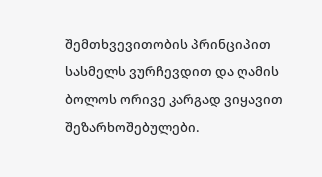შემთხვევითობის პრინციპით სასმელს ვურჩევდით და ღამის ბოლოს ორივე კარგად ვიყავით შეზარხოშებულები.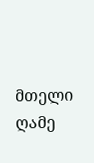მთელი ღამე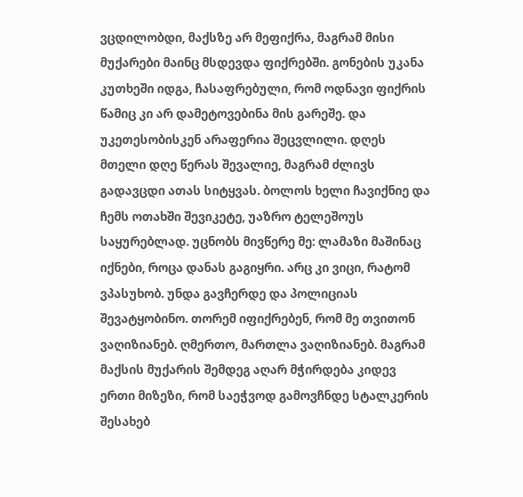ვცდილობდი, მაქსზე არ მეფიქრა, მაგრამ მისი მუქარები მაინც მსდევდა ფიქრებში. გონების უკანა კუთხეში იდგა, ჩასაფრებული, რომ ოდნავი ფიქრის წამიც კი არ დამეტოვებინა მის გარეშე. და უკეთესობისკენ არაფერია შეცვლილი. დღეს მთელი დღე წერას შევალიე, მაგრამ ძლივს გადავცდი ათას სიტყვას. ბოლოს ხელი ჩავიქნიე და ჩემს ოთახში შევიკეტე, უაზრო ტელეშოუს საყურებლად. უცნობს მივწერე მე: ლამაზი მაშინაც იქნები, როცა დანას გაგიყრი. არც კი ვიცი, რატომ ვპასუხობ. უნდა გავჩერდე და პოლიციას შევატყობინო. თორემ იფიქრებენ, რომ მე თვითონ ვაღიზიანებ. ღმერთო, მართლა ვაღიზიანებ. მაგრამ მაქსის მუქარის შემდეგ აღარ მჭირდება კიდევ ერთი მიზეზი, რომ საეჭვოდ გამოვჩნდე სტალკერის შესახებ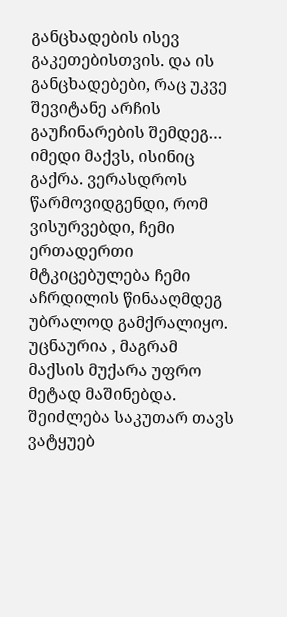განცხადების ისევ გაკეთებისთვის. და ის განცხადებები, რაც უკვე შევიტანე არჩის გაუჩინარების შემდეგ… იმედი მაქვს, ისინიც გაქრა. ვერასდროს წარმოვიდგენდი, რომ ვისურვებდი, ჩემი ერთადერთი მტკიცებულება ჩემი აჩრდილის წინააღმდეგ უბრალოდ გამქრალიყო. უცნაურია , მაგრამ მაქსის მუქარა უფრო მეტად მაშინებდა. შეიძლება საკუთარ თავს ვატყუებ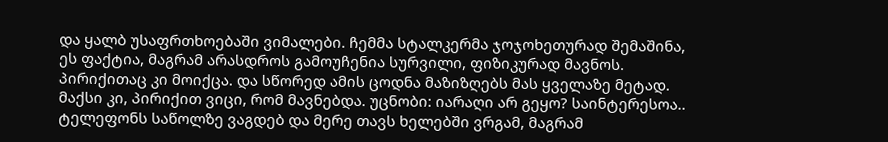და ყალბ უსაფრთხოებაში ვიმალები. ჩემმა სტალკერმა ჯოჯოხეთურად შემაშინა, ეს ფაქტია, მაგრამ არასდროს გამოუჩენია სურვილი, ფიზიკურად მავნოს. პირიქითაც კი მოიქცა. და სწორედ ამის ცოდნა მაზიზღებს მას ყველაზე მეტად. მაქსი კი, პირიქით ვიცი, რომ მავნებდა. უცნობი: იარაღი არ გეყო? საინტერესოა.. ტელეფონს საწოლზე ვაგდებ და მერე თავს ხელებში ვრგამ, მაგრამ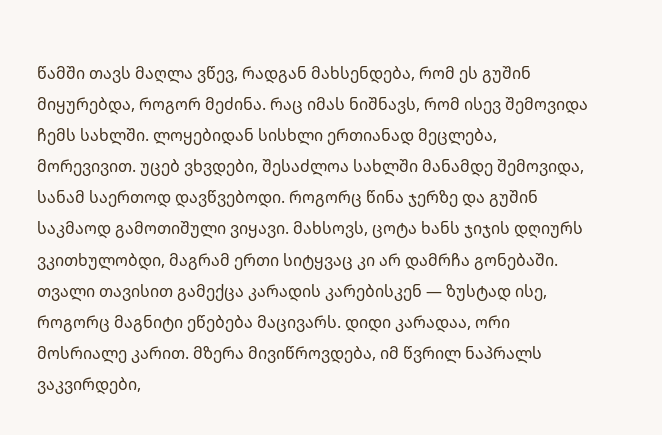წამში თავს მაღლა ვწევ, რადგან მახსენდება, რომ ეს გუშინ მიყურებდა, როგორ მეძინა. რაც იმას ნიშნავს, რომ ისევ შემოვიდა ჩემს სახლში. ლოყებიდან სისხლი ერთიანად მეცლება, მორევივით. უცებ ვხვდები, შესაძლოა სახლში მანამდე შემოვიდა, სანამ საერთოდ დავწვებოდი. როგორც წინა ჯერზე და გუშინ საკმაოდ გამოთიშული ვიყავი. მახსოვს, ცოტა ხანს ჯიჯის დღიურს ვკითხულობდი, მაგრამ ერთი სიტყვაც კი არ დამრჩა გონებაში. თვალი თავისით გამექცა კარადის კარებისკენ — ზუსტად ისე, როგორც მაგნიტი ეწებება მაცივარს. დიდი კარადაა, ორი მოსრიალე კარით. მზერა მივიწროვდება, იმ წვრილ ნაპრალს ვაკვირდები,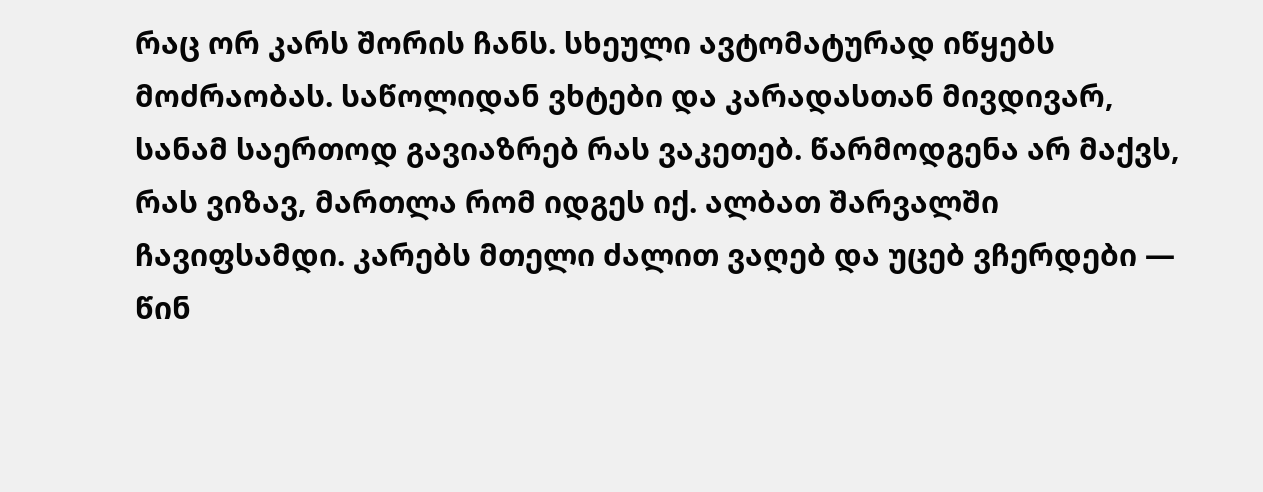რაც ორ კარს შორის ჩანს. სხეული ავტომატურად იწყებს მოძრაობას. საწოლიდან ვხტები და კარადასთან მივდივარ, სანამ საერთოდ გავიაზრებ რას ვაკეთებ. წარმოდგენა არ მაქვს, რას ვიზავ, მართლა რომ იდგეს იქ. ალბათ შარვალში ჩავიფსამდი. კარებს მთელი ძალით ვაღებ და უცებ ვჩერდები — წინ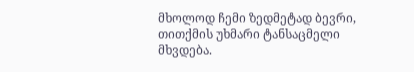მხოლოდ ჩემი ზედმეტად ბევრი, თითქმის უხმარი ტანსაცმელი მხვდება.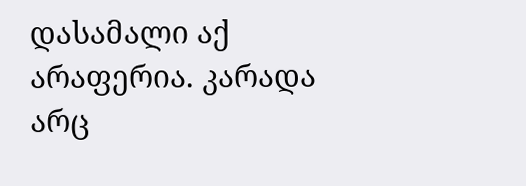დასამალი აქ არაფერია. კარადა არც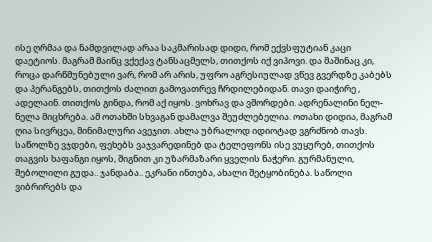ისე ღრმაა და ნამდვილად არაა საკმარისად დიდი, რომ ექვსფუტიან კაცი დაეტიოს. მაგრამ მაინც ვქექავ ტანსაცმელს, თითქოს იქ ვიპოვი. და მაშინაც კი, როცა დარწმუნებული ვარ, რომ არ არის, უფრო აგრესიულად ვწევ გვერდზე კაბებს და პერანგებს, თითქოს ძალით გამოვათრევ ჩრდილებიდან. თავი დაიჭირე , ადელაინ. თითქოს გინდა, რომ აქ იყოს. ვოხრავ და ვშორდები. ადრენალინი ნელ-ნელა მიცხრება. ამ ოთახში სხვაგან დამალვა შეუძლებელია. ოთახი დიდია, მაგრამ ღია სივრცეა, მინიმალური ავეჯით. ახლა უბრალოდ იდიოტად ვგრძნობ თავს. საწოლზე ვჯდები, ფეხებს ვაჯვარედინებ და ტელეფონს ისე ვუყურებ, თითქოს თაგვის ხაფანგი იყოს, შიგნით კი უზარმაზარი ყველის ნაჭერი. გურმანული, შებოლილი გუდა.. ჯანდაბა.. ეკრანი ინთება, ახალი შეტყობინება. საწოლი ვიბრირებს და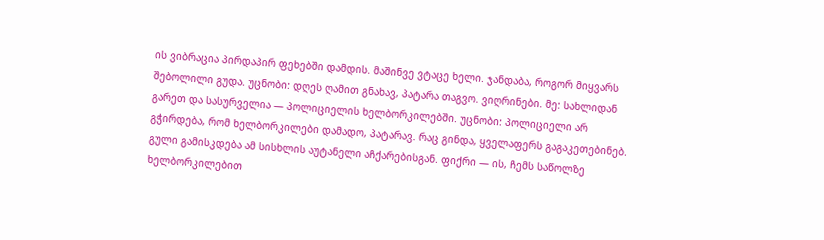ის ვიბრაცია პირდაპირ ფეხებში დამდის. მაშინვე ვტაცე ხელი. ჯანდაბა, როგორ მიყვარს შებოლილი გუდა. უცნობი: დღეს ღამით გნახავ, პატარა თაგვო. ვიღრინები. მე: სახლიდან გარეთ და სასურველია — პოლიციელის ხელბორკილებში. უცნობი: პოლიციელი არ გჭირდება, რომ ხელბორკილები დამადო, პატარავ. რაც გინდა, ყველაფერს გაგაკეთებინებ. გული გამისკდება ამ სისხლის აუტანელი აჩქარებისგან. ფიქრი — ის, ჩემს საწოლზე ხელბორკილებით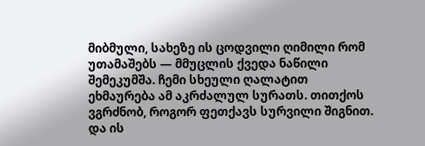მიბმული, სახეზე ის ცოდვილი ღიმილი რომ უთამაშებს — მმუცლის ქვედა ნაწილი შემეკუმშა. ჩემი სხეული ღალატით ეხმაურება ამ აკრძალულ სურათს. თითქოს ვგრძნობ, როგორ ფეთქავს სურვილი შიგნით. და ის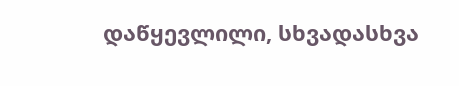დაწყევლილი, სხვადასხვა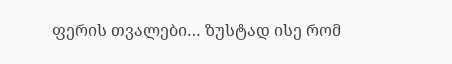ფერის თვალები… ზუსტად ისე რომ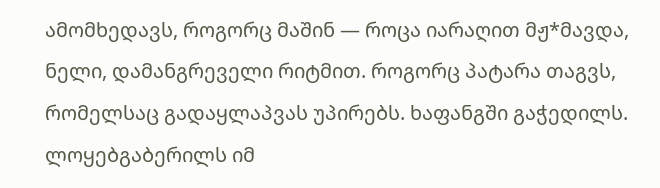ამომხედავს, როგორც მაშინ — როცა იარაღით მჟ*მავდა, ნელი, დამანგრეველი რიტმით. როგორც პატარა თაგვს, რომელსაც გადაყლაპვას უპირებს. ხაფანგში გაჭედილს. ლოყებგაბერილს იმ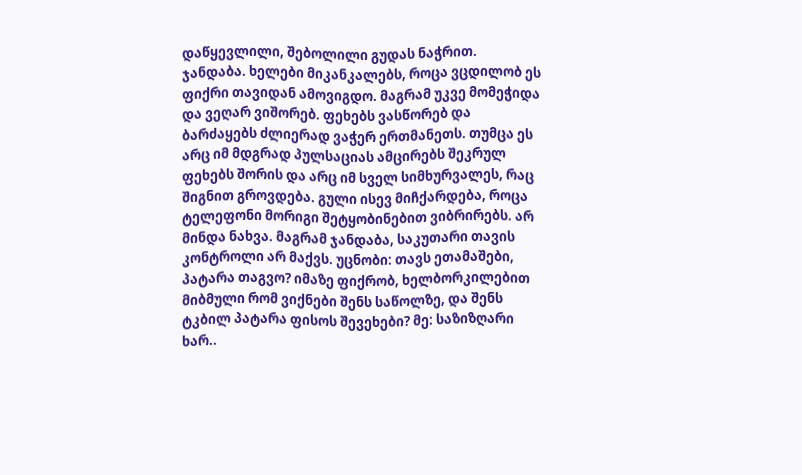დაწყევლილი, შებოლილი გუდას ნაჭრით. ჯანდაბა. ხელები მიკანკალებს, როცა ვცდილობ ეს ფიქრი თავიდან ამოვიგდო. მაგრამ უკვე მომეჭიდა და ვეღარ ვიშორებ. ფეხებს ვასწორებ და ბარძაყებს ძლიერად ვაჭერ ერთმანეთს. თუმცა ეს არც იმ მდგრად პულსაციას ამცირებს შეკრულ ფეხებს შორის და არც იმ სველ სიმხურვალეს, რაც შიგნით გროვდება. გული ისევ მიჩქარდება, როცა ტელეფონი მორიგი შეტყობინებით ვიბრირებს. არ მინდა ნახვა. მაგრამ ჯანდაბა, საკუთარი თავის კონტროლი არ მაქვს. უცნობი: თავს ეთამაშები, პატარა თაგვო? იმაზე ფიქრობ, ხელბორკილებით მიბმული რომ ვიქნები შენს საწოლზე, და შენს ტკბილ პატარა ფისოს შევეხები? მე: საზიზღარი ხარ..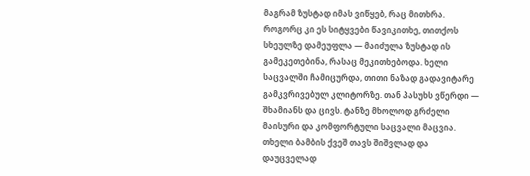მაგრამ ზუსტად იმას ვიწყებ, რაც მითხრა. როგორც კი ეს სიტყვები წავიკითხე, თითქოს სხეულზე დამეუფლა — მაიძულა ზუსტად ის გამეკეთებინა, რასაც მეკითხებოდა. ხელი საცვალში ჩამიცურდა, თითი ნაზად გადავიტარე გამკვრივებულ კლიტორზე. თან პასუხს ვწერდი — შხამიანს და ცივს. ტანზე მხოლოდ გრძელი მაისური და კომფორტული საცვალი მაცვია. თხელი ბამბის ქვეშ თავს შიშვლად და დაუცველად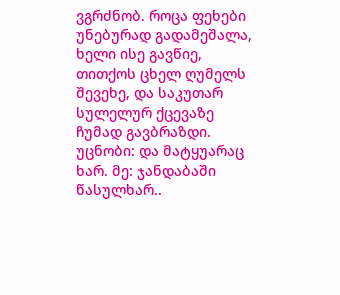ვგრძნობ. როცა ფეხები უნებურად გადამეშალა, ხელი ისე გავწიე, თითქოს ცხელ ღუმელს შევეხე, და საკუთარ სულელურ ქცევაზე ჩუმად გავბრაზდი. უცნობი: და მატყუარაც ხარ. მე: ჯანდაბაში წასულხარ..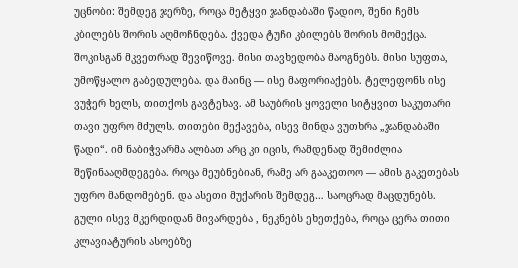უცნობი: შემდეგ ჯერზე, როცა მეტყვი ჯანდაბაში წადიო, შენი ჩემს კბილებს შორის აღმოჩნდება. ქვედა ტუჩი კბილებს შორის მომექცა. შოკისგან მკვეთრად შევიწოვე. მისი თავხედობა მაოგნებს. მისი სუფთა, უმოწყალო გაბედულება. და მაინც — ისე მაფორიაქებს. ტელეფონს ისე ვუჭერ ხელს, თითქოს გავტეხავ. ამ საუბრის ყოველი სიტყვით საკუთარი თავი უფრო მძულს. თითები მექავება, ისევ მინდა ვუთხრა „ჯანდაბაში წადი“. იმ ნაბიჭვარმა ალბათ არც კი იცის, რამდენად შემიძლია შეწინააღმდეგება. როცა მეუბნებიან, რამე არ გააკეთოო — ამის გაკეთებას უფრო მანდომებენ. და ასეთი მუქარის შემდეგ… საოცრად მაცდუნებს. გული ისევ მკერდიდან მივარდება , ნეკნებს ეხეთქება, როცა ცერა თითი კლავიატურის ასოებზე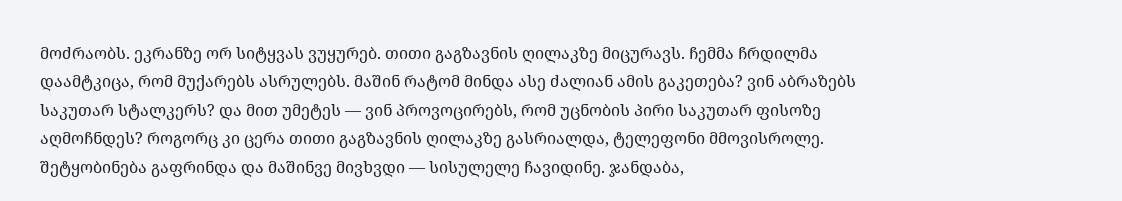მოძრაობს. ეკრანზე ორ სიტყვას ვუყურებ. თითი გაგზავნის ღილაკზე მიცურავს. ჩემმა ჩრდილმა დაამტკიცა, რომ მუქარებს ასრულებს. მაშინ რატომ მინდა ასე ძალიან ამის გაკეთება? ვინ აბრაზებს საკუთარ სტალკერს? და მით უმეტეს — ვინ პროვოცირებს, რომ უცნობის პირი საკუთარ ფისოზე აღმოჩნდეს? როგორც კი ცერა თითი გაგზავნის ღილაკზე გასრიალდა, ტელეფონი მმოვისროლე. შეტყობინება გაფრინდა და მაშინვე მივხვდი — სისულელე ჩავიდინე. ჯანდაბა,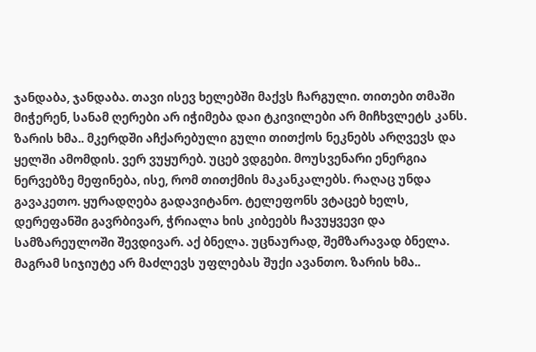ჯანდაბა, ჯანდაბა. თავი ისევ ხელებში მაქვს ჩარგული. თითები თმაში მიჭერენ, სანამ ღერები არ იჭიმება დაი ტკივილები არ მიჩხვლეტს კანს. ზარის ხმა.. მკერდში აჩქარებული გული თითქოს ნეკნებს არღვევს და ყელში ამომდის. ვერ ვუყურებ. უცებ ვდგები. მოუსვენარი ენერგია ნერვებზე მეფინება, ისე, რომ თითქმის მაკანკალებს. რაღაც უნდა გავაკეთო. ყურადღება გადავიტანო. ტელეფონს ვტაცებ ხელს, დერეფანში გავრბივარ, ჭრიალა ხის კიბეებს ჩავუყვევი და სამზარეულოში შევდივარ. აქ ბნელა. უცნაურად, შემზარავად ბნელა. მაგრამ სიჯიუტე არ მაძლევს უფლებას შუქი ავანთო. ზარის ხმა..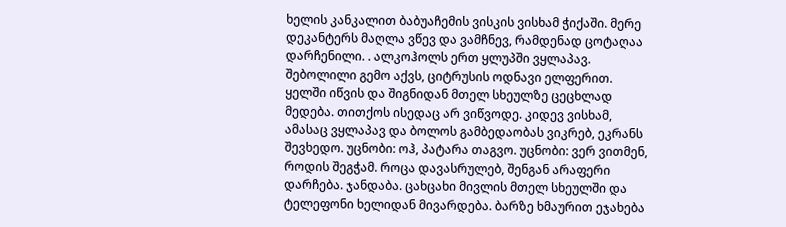ხელის კანკალით ბაბუაჩემის ვისკის ვისხამ ჭიქაში. მერე დეკანტერს მაღლა ვწევ და ვამჩნევ, რამდენად ცოტაღაა დარჩენილი. . ალკოჰოლს ერთ ყლუპში ვყლაპავ. შებოლილი გემო აქვს, ციტრუსის ოდნავი ელფერით. ყელში იწვის და შიგნიდან მთელ სხეულზე ცეცხლად მედება. თითქოს ისედაც არ ვიწვოდე. კიდევ ვისხამ, ამასაც ვყლაპავ და ბოლოს გამბედაობას ვიკრებ, ეკრანს შევხედო. უცნობი: ოჰ, პატარა თაგვო. უცნობი: ვერ ვითმენ, როდის შეგჭამ. როცა დავასრულებ, შენგან არაფერი დარჩება. ჯანდაბა. ცახცახი მივლის მთელ სხეულში და ტელეფონი ხელიდან მივარდება. ბარზე ხმაურით ეჯახება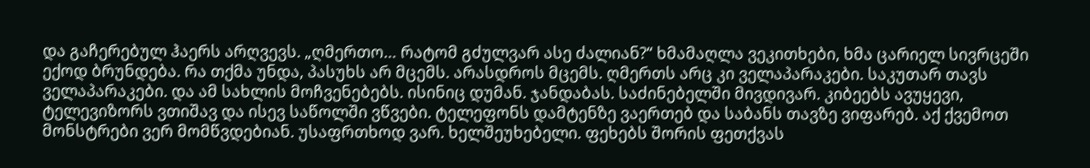და გაჩერებულ ჰაერს არღვევს. „ღმერთო… რატომ გძულვარ ასე ძალიან?“ ხმამაღლა ვეკითხები, ხმა ცარიელ სივრცეში ექოდ ბრუნდება. რა თქმა უნდა, პასუხს არ მცემს. არასდროს მცემს. ღმერთს არც კი ველაპარაკები. საკუთარ თავს ველაპარაკები. და ამ სახლის მოჩვენებებს. ისინიც დუმან. ჯანდაბას. საძინებელში მივდივარ. კიბეებს ავუყევი, ტელევიზორს ვთიშავ და ისევ საწოლში ვწვები. ტელეფონს დამტენზე ვაერთებ და საბანს თავზე ვიფარებ. აქ ქვემოთ მონსტრები ვერ მომწვდებიან. უსაფრთხოდ ვარ. ხელშეუხებელი. ფეხებს შორის ფეთქვას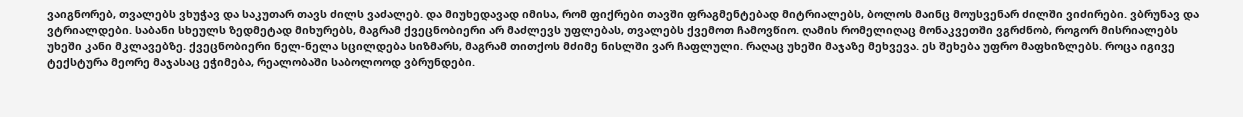ვაიგნორებ, თვალებს ვხუჭავ და საკუთარ თავს ძილს ვაძალებ. და მიუხედავად იმისა, რომ ფიქრები თავში ფრაგმენტებად მიტრიალებს, ბოლოს მაინც მოუსვენარ ძილში ვიძირები. ვბრუნავ და ვტრიალდები. საბანი სხეულს ზედმეტად მიხურებს, მაგრამ ქვეცნობიერი არ მაძლევს უფლებას, თვალებს ქვემოთ ჩამოვწიო. ღამის რომელიღაც მონაკვეთში ვგრძნობ, როგორ მისრიალებს უხეში კანი მკლავებზე. ქვეცნობიერი ნელ-ნელა სცილდება სიზმარს, მაგრამ თითქოს მძიმე ნისლში ვარ ჩაფლული. რაღაც უხეში მაჯაზე მეხვევა. ეს შეხება უფრო მაფხიზლებს. როცა იგივე ტექსტურა მეორე მაჯასაც ეჭიმება, რეალობაში საბოლოოდ ვბრუნდები.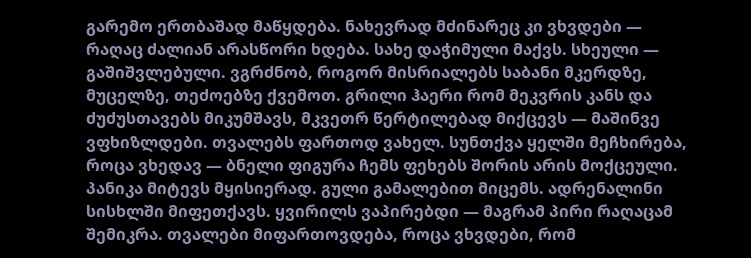გარემო ერთბაშად მაწყდება. ნახევრად მძინარეც კი ვხვდები — რაღაც ძალიან არასწორი ხდება. სახე დაჭიმული მაქვს. სხეული — გაშიშვლებული. ვგრძნობ, როგორ მისრიალებს საბანი მკერდზე, მუცელზე, თეძოებზე ქვემოთ. გრილი ჰაერი რომ მეკვრის კანს და ძუძუსთავებს მიკუმშავს, მკვეთრ წერტილებად მიქცევს — მაშინვე ვფხიზლდები. თვალებს ფართოდ ვახელ. სუნთქვა ყელში მეჩხირება, როცა ვხედავ — ბნელი ფიგურა ჩემს ფეხებს შორის არის მოქცეული. პანიკა მიტევს მყისიერად. გული გამალებით მიცემს. ადრენალინი სისხლში მიფეთქავს. ყვირილს ვაპირებდი — მაგრამ პირი რაღაცამ შემიკრა. თვალები მიფართოვდება, როცა ვხვდები, რომ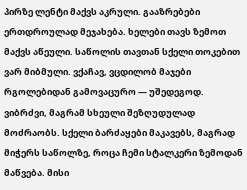პირზე ლენტი მაქვს აკრული. გააზრებები ერთდროულად მეჯახება. ხელები თავს ზემოთ მაქვს აწეული. საწოლის თავთან სქელი თოკებით ვარ მიბმული. ვქაჩავ, ვცდილობ მაჯები რგოლებიდან გამოვაცურო — უშედეგოდ. ვიბრძვი, მაგრამ სხეული შეზღუდულად მოძრაობს. სქელი ბარძაყები მაკავებს, მაგრად მიჭერს საწოლზე, როცა ჩემი სტალკერი ზემოდან მაწვება. მისი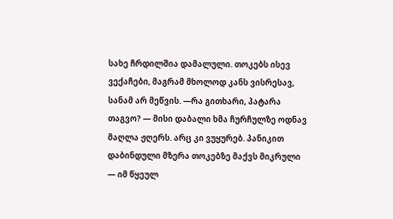სახე ჩრდილშია დამალული. თოკებს ისევ ვექაჩები, მაგრამ მხოლოდ კანს ვისრესავ, სანამ არ მეწვის. —რა გითხარი, პატარა თაგვო? — მისი დაბალი ხმა ჩურჩულზე ოდნავ მაღლა ჟღერს. არც კი ვუყურებ. პანიკით დაბინდული მზერა თოკებზე მაქვს მიკრული — იმ წყეულ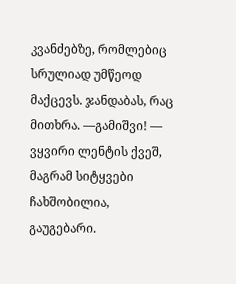კვანძებზე, რომლებიც სრულიად უმწეოდ მაქცევს. ჯანდაბას, რაც მითხრა. —გამიშვი! — ვყვირი ლენტის ქვეშ, მაგრამ სიტყვები ჩახშობილია, გაუგებარი.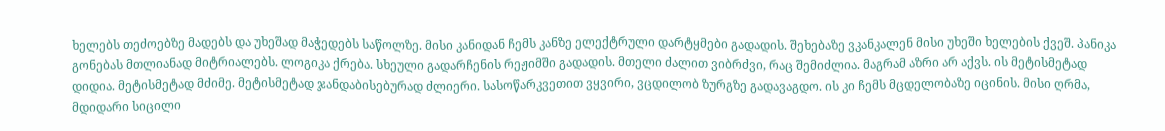ხელებს თეძოებზე მადებს და უხეშად მაჭედებს საწოლზე. მისი კანიდან ჩემს კანზე ელექტრული დარტყმები გადადის. შეხებაზე ვკანკალენ მისი უხეში ხელების ქვეშ. პანიკა გონებას მთლიანად მიტრიალებს. ლოგიკა ქრება. სხეული გადარჩენის რეჟიმში გადადის. მთელი ძალით ვიბრძვი, რაც შემიძლია. მაგრამ აზრი არ აქვს. ის მეტისმეტად დიდია. მეტისმეტად მძიმე. მეტისმეტად ჯანდაბისებურად ძლიერი. სასოწარკვეთით ვყვირი, ვცდილობ ზურგზე გადავაგდო. ის კი ჩემს მცდელობაზე იცინის. მისი ღრმა, მდიდარი სიცილი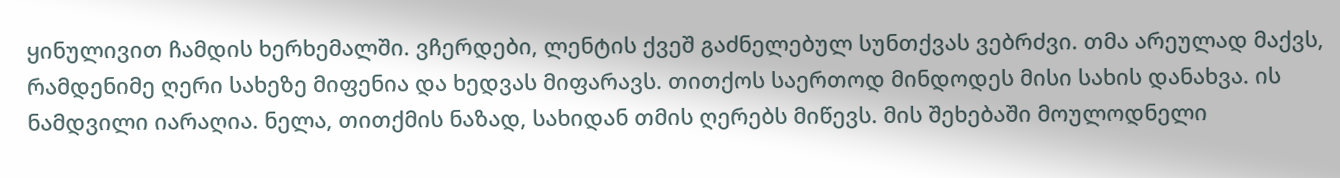ყინულივით ჩამდის ხერხემალში. ვჩერდები, ლენტის ქვეშ გაძნელებულ სუნთქვას ვებრძვი. თმა არეულად მაქვს, რამდენიმე ღერი სახეზე მიფენია და ხედვას მიფარავს. თითქოს საერთოდ მინდოდეს მისი სახის დანახვა. ის ნამდვილი იარაღია. ნელა, თითქმის ნაზად, სახიდან თმის ღერებს მიწევს. მის შეხებაში მოულოდნელი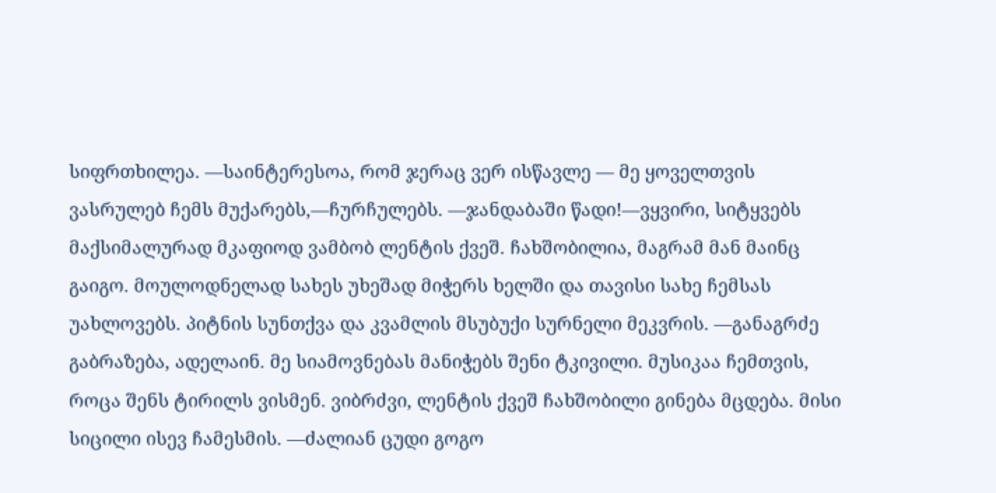სიფრთხილეა. —საინტერესოა, რომ ჯერაც ვერ ისწავლე — მე ყოველთვის ვასრულებ ჩემს მუქარებს,—ჩურჩულებს. —ჯანდაბაში წადი!—ვყვირი, სიტყვებს მაქსიმალურად მკაფიოდ ვამბობ ლენტის ქვეშ. ჩახშობილია, მაგრამ მან მაინც გაიგო. მოულოდნელად სახეს უხეშად მიჭერს ხელში და თავისი სახე ჩემსას უახლოვებს. პიტნის სუნთქვა და კვამლის მსუბუქი სურნელი მეკვრის. —განაგრძე გაბრაზება, ადელაინ. მე სიამოვნებას მანიჭებს შენი ტკივილი. მუსიკაა ჩემთვის, როცა შენს ტირილს ვისმენ. ვიბრძვი, ლენტის ქვეშ ჩახშობილი გინება მცდება. მისი სიცილი ისევ ჩამესმის. —ძალიან ცუდი გოგო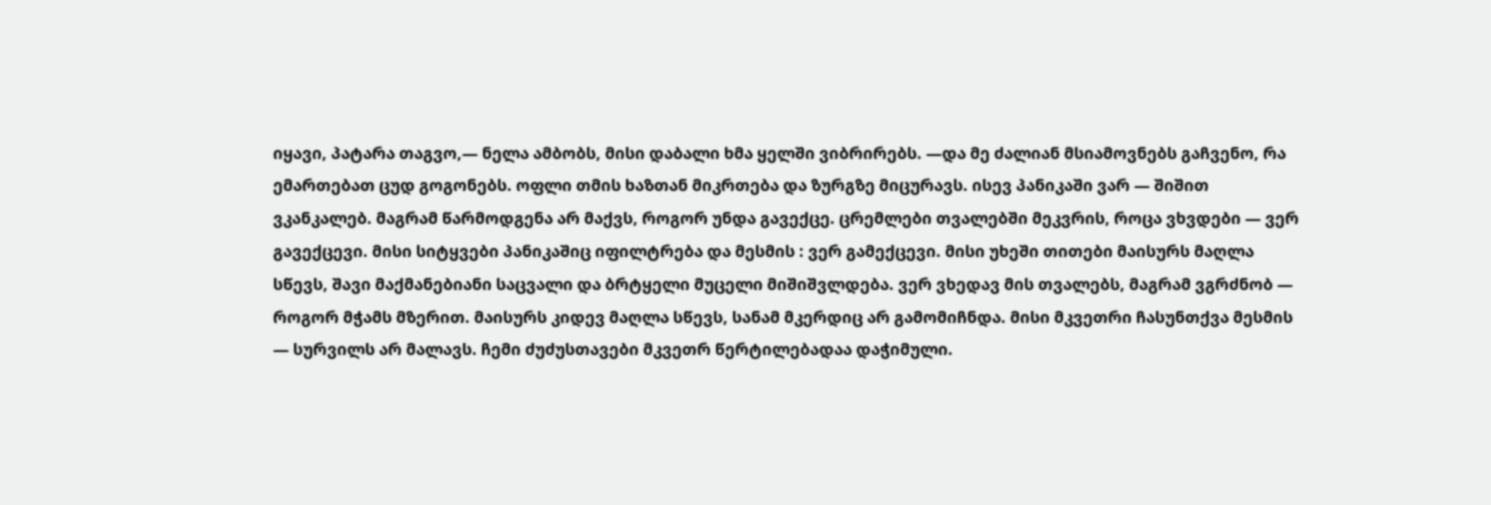იყავი, პატარა თაგვო,— ნელა ამბობს, მისი დაბალი ხმა ყელში ვიბრირებს. —და მე ძალიან მსიამოვნებს გაჩვენო, რა ემართებათ ცუდ გოგონებს. ოფლი თმის ხაზთან მიკრთება და ზურგზე მიცურავს. ისევ პანიკაში ვარ — შიშით ვკანკალებ. მაგრამ წარმოდგენა არ მაქვს, როგორ უნდა გავექცე. ცრემლები თვალებში მეკვრის, როცა ვხვდები — ვერ გავექცევი. მისი სიტყვები პანიკაშიც იფილტრება და მესმის : ვერ გამექცევი. მისი უხეში თითები მაისურს მაღლა სწევს, შავი მაქმანებიანი საცვალი და ბრტყელი მუცელი მიშიშვლდება. ვერ ვხედავ მის თვალებს, მაგრამ ვგრძნობ — როგორ მჭამს მზერით. მაისურს კიდევ მაღლა სწევს, სანამ მკერდიც არ გამომიჩნდა. მისი მკვეთრი ჩასუნთქვა მესმის — სურვილს არ მალავს. ჩემი ძუძუსთავები მკვეთრ წერტილებადაა დაჭიმული.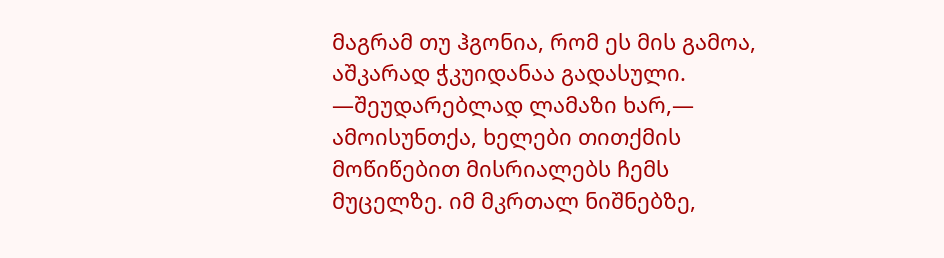მაგრამ თუ ჰგონია, რომ ეს მის გამოა, აშკარად ჭკუიდანაა გადასული. —შეუდარებლად ლამაზი ხარ,— ამოისუნთქა, ხელები თითქმის მოწიწებით მისრიალებს ჩემს მუცელზე. იმ მკრთალ ნიშნებზე,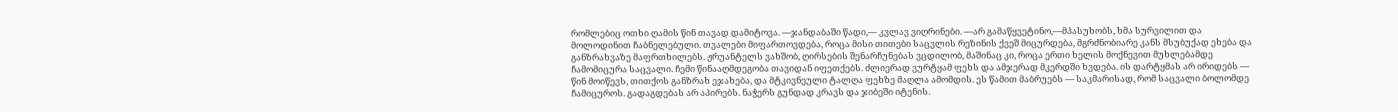რომლებიც ოთხი ღამის წინ თავად დამიტოვა. —ჯანდაბაში წადი,— კვლავ ვიღრინები. —არ გამაწყვეტინო,—მპასუხობს, ხმა სურვილით და მოლოდინით ჩაბნელებული. თვალები მიფართოვდება, როცა მისი თითები საცვლის რეზინის ქვეშ მიცურდება, მგრძნობიარე კანს მსუბუქად ეხება და განზრახვაზე მაფრთხილებს. ჟრუანტელს ვახშობ, ღირსების შენარჩუნებას ვცდილობ, მაშინაც კი, როცა ერთი ხელის მოქნევით მუხლებამდე ჩამომიცურა საცვალი. ჩემი წინააღმდეგობა თავიდან იფეთქებს. ძლიერად ვურტყამ ფეხს და ამჯერად მკერდში ხვდება. ის დარტყმას არ ირიდებს — წინ მოიწევს, თითქოს განზრახ ეჯახება, და მტკივნეული ტალღა ფეხზე მაღლა ამომდის. ეს წამით მაბრუებს — საკმარისად, რომ საცვალი ბოლომდე ჩამიცუროს. გადაგდებას არ აპირებს. ნაჭერს გუნდად კრავს და ჯიბეში იტენის.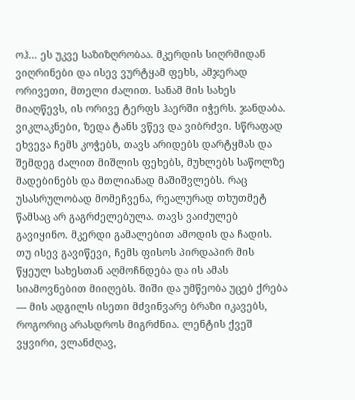ოჰ… ეს უკვე საზიზღრობაა. მკერდის სიღრმიდან ვიღრინები და ისევ ვურტყამ ფეხს, ამჯერად ორივეთი, მთელი ძალით. სანამ მის სახეს მიაღწევს, ის ორივე ტერფს ჰაერში იჭერს. ჯანდაბა. ვიკლაკნები, ზედა ტანს ვწევ და ვიბრძვი. სწრაფად ეხვევა ჩემს კოჭებს, თავს არიდებს დარტყმას და შემდეგ ძალით მიშლის ფეხებს, მუხლებს საწოლზე მადებინებს და მთლიანად მაშიშვლებს. რაც უსასრულობად მომეჩვენა, რეალურად თხუთმეტ წამსაც არ გაგრძელებულა. თავს ვაიძულებ გავიყინო. მკერდი გამალებით ამოდის და ჩადის. თუ ისევ გავიწევი, ჩემს ფისოს პირდაპირ მის წყეულ სახესთან აღმოჩნდება და ის ამას სიამოვნებით მიიღებს. შიში და უმწეობა უცებ ქრება — მის ადგილს ისეთი მძვინვარე ბრაზი იკავებს, როგორიც არასდროს მიგრძნია. ლენტის ქვეშ ვყვირი, ვლანძღავ,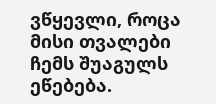ვწყევლი, როცა მისი თვალები ჩემს შუაგულს ეწებება.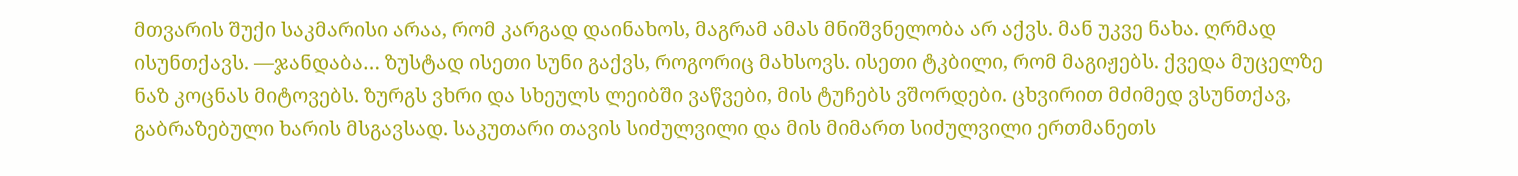მთვარის შუქი საკმარისი არაა, რომ კარგად დაინახოს, მაგრამ ამას მნიშვნელობა არ აქვს. მან უკვე ნახა. ღრმად ისუნთქავს. —ჯანდაბა… ზუსტად ისეთი სუნი გაქვს, როგორიც მახსოვს. ისეთი ტკბილი, რომ მაგიჟებს. ქვედა მუცელზე ნაზ კოცნას მიტოვებს. ზურგს ვხრი და სხეულს ლეიბში ვაწვები, მის ტუჩებს ვშორდები. ცხვირით მძიმედ ვსუნთქავ, გაბრაზებული ხარის მსგავსად. საკუთარი თავის სიძულვილი და მის მიმართ სიძულვილი ერთმანეთს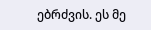ებრძვის. ეს მე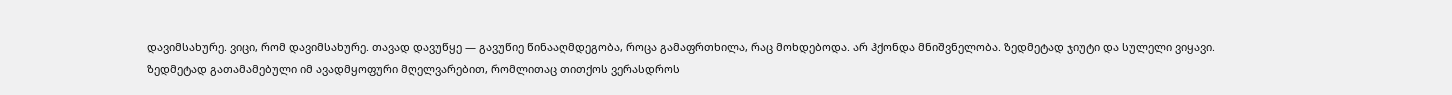დავიმსახურე. ვიცი, რომ დავიმსახურე. თავად დავუწყე — გავუწიე წინააღმდეგობა, როცა გამაფრთხილა, რაც მოხდებოდა. არ ჰქონდა მნიშვნელობა. ზედმეტად ჯიუტი და სულელი ვიყავი. ზედმეტად გათამამებული იმ ავადმყოფური მღელვარებით, რომლითაც თითქოს ვერასდროს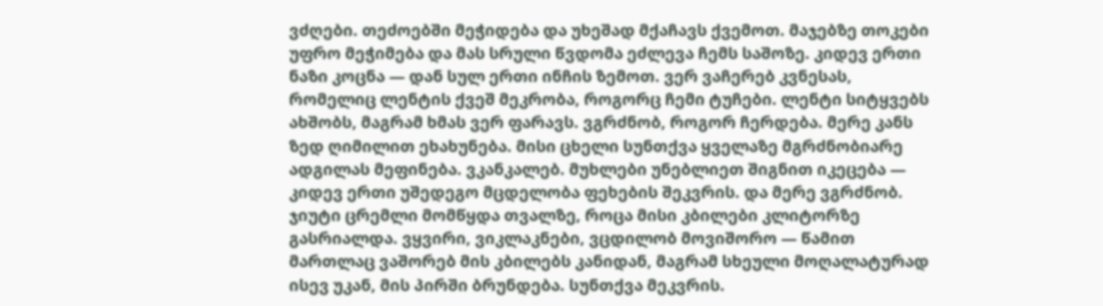ვძღები. თეძოებში მეჭიდება და უხეშად მქაჩავს ქვემოთ. მაჯებზე თოკები უფრო მეჭიმება და მას სრული წვდომა ეძლევა ჩემს საშოზე. კიდევ ერთი ნაზი კოცნა — დან სულ ერთი ინჩის ზემოთ. ვერ ვაჩერებ კვნესას, რომელიც ლენტის ქვეშ მეკრობა, როგორც ჩემი ტუჩები. ლენტი სიტყვებს ახშობს, მაგრამ ხმას ვერ ფარავს. ვგრძნობ, როგორ ჩერდება. მერე კანს ზედ ღიმილით ეხახუნება. მისი ცხელი სუნთქვა ყველაზე მგრძნობიარე ადგილას მეფინება. ვკანკალებ. მუხლები უნებლიეთ შიგნით იკეცება — კიდევ ერთი უშედეგო მცდელობა ფეხების შეკვრის. და მერე ვგრძნობ. ჯიუტი ცრემლი მომწყდა თვალზე, როცა მისი კბილები კლიტორზე გასრიალდა. ვყვირი, ვიკლაკნები, ვცდილობ მოვიშორო — წამით მართლაც ვაშორებ მის კბილებს კანიდან, მაგრამ სხეული მოღალატურად ისევ უკან, მის პირში ბრუნდება. სუნთქვა მეკვრის.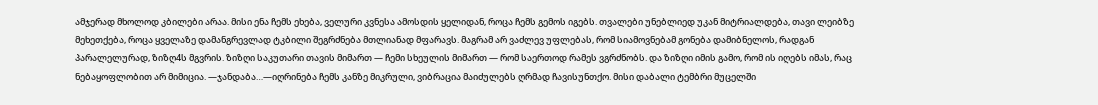ამჯერად მხოლოდ კბილები არაა. მისი ენა ჩემს ეხება, ველური კვნესა ამოსდის ყელიდან, როცა ჩემს გემოს იგებს. თვალები უნებლიედ უკან მიტრიალდება, თავი ლეიბზე მეხეთქება, როცა ყველაზე დამანგრევლად ტკბილი შეგრძნება მთლიანად მფარავს. მაგრამ არ ვაძლევ უფლებას, რომ სიამოვნებამ გონება დამიბნელოს, რადგან პარალელურად, ზიზღ4ს მგვრის. ზიზღი საკუთარი თავის მიმართ — ჩემი სხეულის მიმართ — რომ საერთოდ რამეს ვგრძნობს. და ზიზღი იმის გამო, რომ ის იღებს იმას, რაც ნებაყოფლობით არ მიმიცია. —ჯანდაბა…—იღრინება ჩემს კანზე მიკრული, ვიბრაცია მაიძულებს ღრმად ჩავისუნთქო. მისი დაბალი ტემბრი მუცელში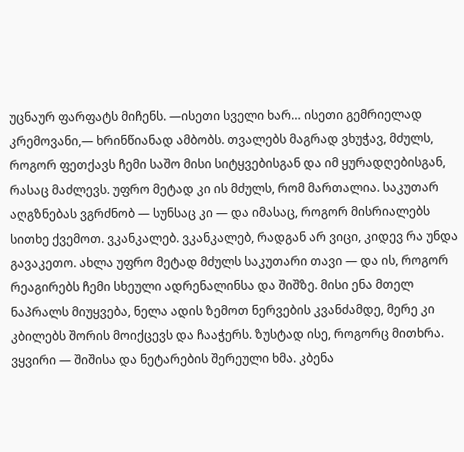უცნაურ ფარფატს მიჩენს. —ისეთი სველი ხარ… ისეთი გემრიელად კრემოვანი,— ხრინწიანად ამბობს. თვალებს მაგრად ვხუჭავ, მძულს, როგორ ფეთქავს ჩემი საშო მისი სიტყვებისგან და იმ ყურადღებისგან, რასაც მაძლევს. უფრო მეტად კი ის მძულს, რომ მართალია. საკუთარ აღგზნებას ვგრძნობ — სუნსაც კი — და იმასაც, როგორ მისრიალებს სითხე ქვემოთ. ვკანკალებ. ვკანკალებ, რადგან არ ვიცი, კიდევ რა უნდა გავაკეთო. ახლა უფრო მეტად მძულს საკუთარი თავი — და ის, როგორ რეაგირებს ჩემი სხეული ადრენალინსა და შიშზე. მისი ენა მთელ ნაპრალს მიუყვება, ნელა ადის ზემოთ ნერვების კვანძამდე, მერე კი კბილებს შორის მოიქცევს და ჩააჭერს. ზუსტად ისე, როგორც მითხრა. ვყვირი — შიშისა და ნეტარების შერეული ხმა. კბენა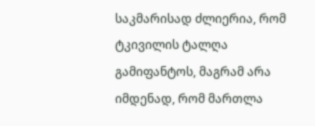საკმარისად ძლიერია, რომ ტკივილის ტალღა გამიფანტოს, მაგრამ არა იმდენად, რომ მართლა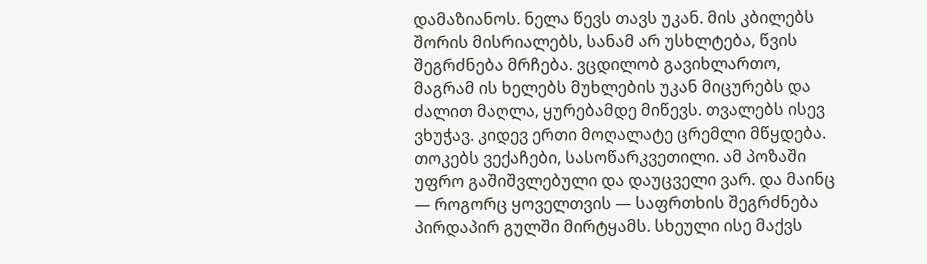დამაზიანოს. ნელა წევს თავს უკან. მის კბილებს შორის მისრიალებს, სანამ არ უსხლტება, წვის შეგრძნება მრჩება. ვცდილობ გავიხლართო, მაგრამ ის ხელებს მუხლების უკან მიცურებს და ძალით მაღლა, ყურებამდე მიწევს. თვალებს ისევ ვხუჭავ. კიდევ ერთი მოღალატე ცრემლი მწყდება. თოკებს ვექაჩები, სასოწარკვეთილი. ამ პოზაში უფრო გაშიშვლებული და დაუცველი ვარ. და მაინც — როგორც ყოველთვის — საფრთხის შეგრძნება პირდაპირ გულში მირტყამს. სხეული ისე მაქვს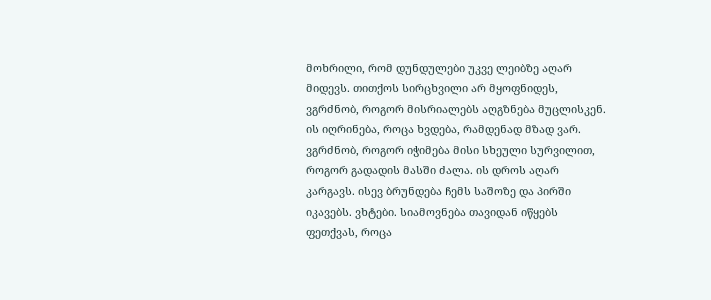მოხრილი, რომ დუნდულები უკვე ლეიბზე აღარ მიდევს. თითქოს სირცხვილი არ მყოფნიდეს, ვგრძნობ, როგორ მისრიალებს აღგზნება მუცლისკენ. ის იღრინება, როცა ხვდება, რამდენად მზად ვარ. ვგრძნობ, როგორ იჭიმება მისი სხეული სურვილით, როგორ გადადის მასში ძალა. ის დროს აღარ კარგავს. ისევ ბრუნდება ჩემს საშოზე და პირში იკავებს. ვხტები. სიამოვნება თავიდან იწყებს ფეთქვას, როცა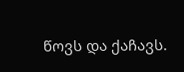წოვს და ქაჩავს.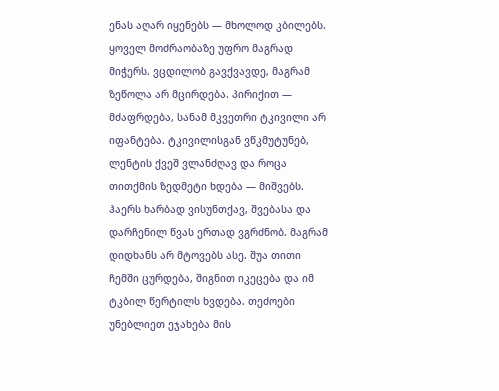ენას აღარ იყენებს — მხოლოდ კბილებს. ყოველ მოძრაობაზე უფრო მაგრად მიჭერს. ვცდილობ გავქვავდე, მაგრამ ზეწოლა არ მცირდება. პირიქით — მძაფრდება, სანამ მკვეთრი ტკივილი არ იფანტება. ტკივილისგან ვწკმუტუნებ, ლენტის ქვეშ ვლანძღავ და როცა თითქმის ზედმეტი ხდება — მიშვებს. ჰაერს ხარბად ვისუნთქავ, შვებასა და დარჩენილ წვას ერთად ვგრძნობ. მაგრამ დიდხანს არ მტოვებს ასე. შუა თითი ჩემში ცურდება, შიგნით იკეცება და იმ ტკბილ წერტილს ხვდება. თეძოები უნებლიეთ ეჯახება მის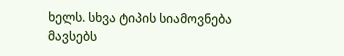ხელს. სხვა ტიპის სიამოვნება მავსებს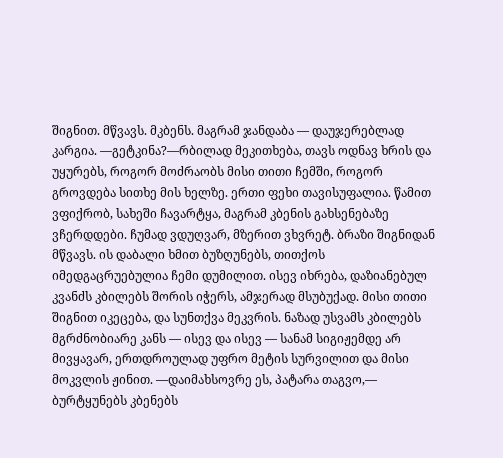შიგნით. მწვავს. მკბენს. მაგრამ ჯანდაბა — დაუჯერებლად კარგია. —გეტკინა?—რბილად მეკითხება, თავს ოდნავ ხრის და უყურებს, როგორ მოძრაობს მისი თითი ჩემში, როგორ გროვდება სითხე მის ხელზე. ერთი ფეხი თავისუფალია. წამით ვფიქრობ, სახეში ჩავარტყა, მაგრამ კბენის გახსენებაზე ვჩერდდები. ჩუმად ვდუღვარ, მზერით ვხვრეტ. ბრაზი შიგნიდან მწვავს. ის დაბალი ხმით ბუზღუნებს, თითქოს იმედგაცრუებულია ჩემი დუმილით. ისევ იხრება, დაზიანებულ კვანძს კბილებს შორის იჭერს, ამჯერად მსუბუქად. მისი თითი შიგნით იკეცება, და სუნთქვა მეკვრის. ნაზად უსვამს კბილებს მგრძნობიარე კანს — ისევ და ისევ — სანამ სიგიჟემდე არ მივყავარ, ერთდროულად უფრო მეტის სურვილით და მისი მოკვლის ჟინით. —დაიმახსოვრე ეს, პატარა თაგვო,— ბურტყუნებს კბენებს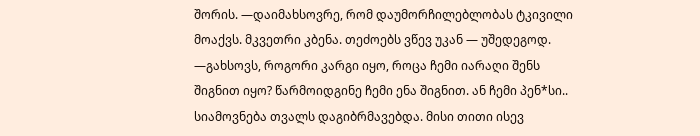შორის. —დაიმახსოვრე, რომ დაუმორჩილებლობას ტკივილი მოაქვს. მკვეთრი კბენა. თეძოებს ვწევ უკან — უშედეგოდ. —გახსოვს, როგორი კარგი იყო, როცა ჩემი იარაღი შენს შიგნით იყო? წარმოიდგინე ჩემი ენა შიგნით. ან ჩემი პენ*სი.. სიამოვნება თვალს დაგიბრმავებდა. მისი თითი ისევ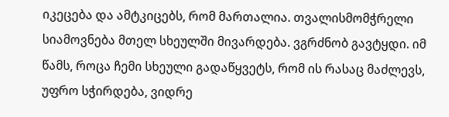იკეცება და ამტკიცებს, რომ მართალია. თვალისმომჭრელი სიამოვნება მთელ სხეულში მივარდება. ვგრძნობ გავტყდი. იმ წამს, როცა ჩემი სხეული გადაწყვეტს, რომ ის რასაც მაძლევს, უფრო სჭირდება, ვიდრე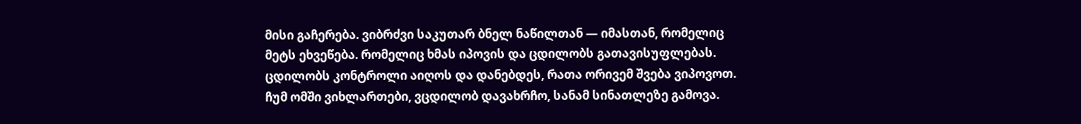მისი გაჩერება. ვიბრძვი საკუთარ ბნელ ნაწილთან — იმასთან, რომელიც მეტს ეხვეწება. რომელიც ხმას იპოვის და ცდილობს გათავისუფლებას. ცდილობს კონტროლი აიღოს და დანებდეს, რათა ორივემ შვება ვიპოვოთ. ჩუმ ომში ვიხლართები, ვცდილობ დავახრჩო, სანამ სინათლეზე გამოვა.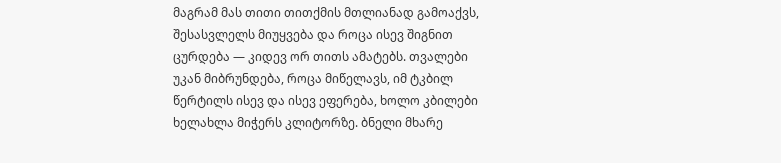მაგრამ მას თითი თითქმის მთლიანად გამოაქვს, შესასვლელს მიუყვება და როცა ისევ შიგნით ცურდება — კიდევ ორ თითს ამატებს. თვალები უკან მიბრუნდება, როცა მიწელავს, იმ ტკბილ წერტილს ისევ და ისევ ეფერება, ხოლო კბილები ხელახლა მიჭერს კლიტორზე. ბნელი მხარე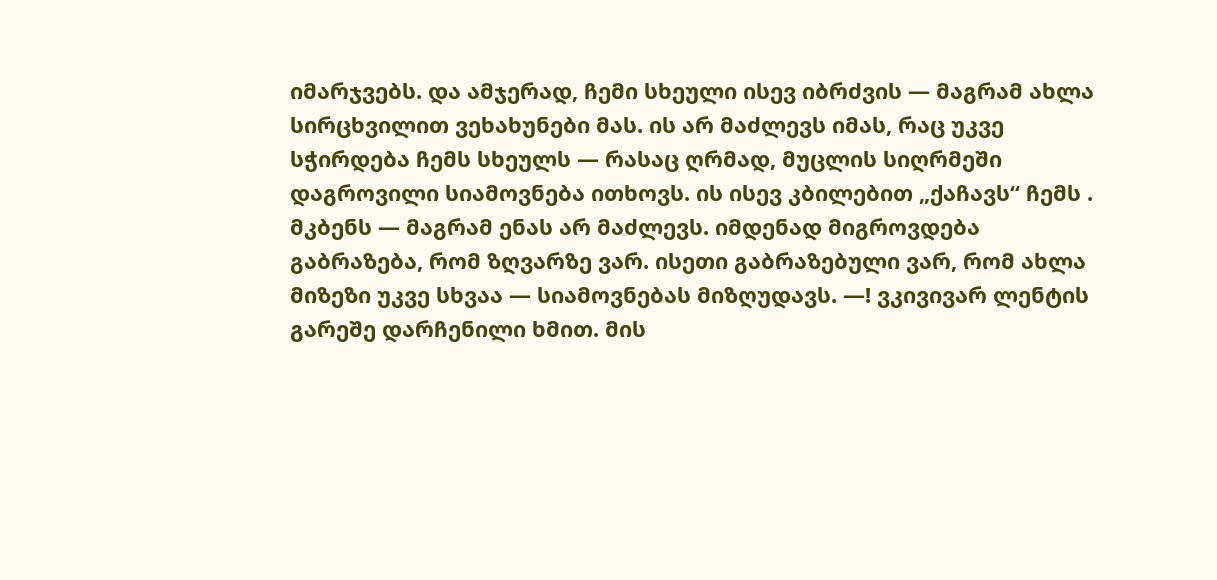იმარჯვებს. და ამჯერად, ჩემი სხეული ისევ იბრძვის — მაგრამ ახლა სირცხვილით ვეხახუნები მას. ის არ მაძლევს იმას, რაც უკვე სჭირდება ჩემს სხეულს — რასაც ღრმად, მუცლის სიღრმეში დაგროვილი სიამოვნება ითხოვს. ის ისევ კბილებით „ქაჩავს“ ჩემს . მკბენს — მაგრამ ენას არ მაძლევს. იმდენად მიგროვდება გაბრაზება, რომ ზღვარზე ვარ. ისეთი გაბრაზებული ვარ, რომ ახლა მიზეზი უკვე სხვაა — სიამოვნებას მიზღუდავს. —! ვკივივარ ლენტის გარეშე დარჩენილი ხმით. მის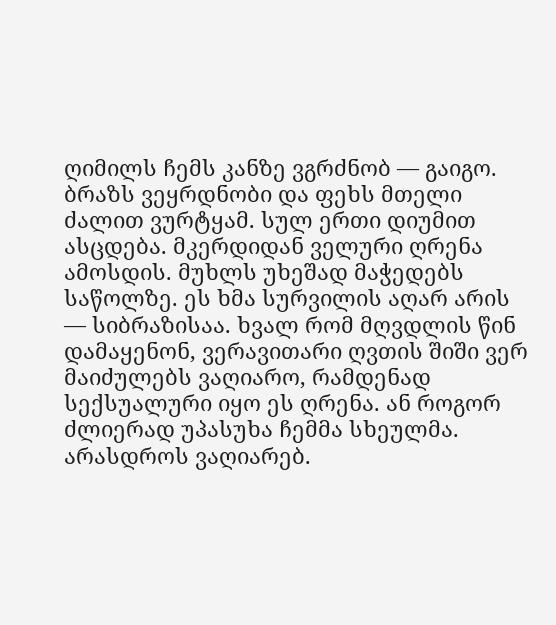ღიმილს ჩემს კანზე ვგრძნობ — გაიგო. ბრაზს ვეყრდნობი და ფეხს მთელი ძალით ვურტყამ. სულ ერთი დიუმით ასცდება. მკერდიდან ველური ღრენა ამოსდის. მუხლს უხეშად მაჭედებს საწოლზე. ეს ხმა სურვილის აღარ არის — სიბრაზისაა. ხვალ რომ მღვდლის წინ დამაყენონ, ვერავითარი ღვთის შიში ვერ მაიძულებს ვაღიარო, რამდენად სექსუალური იყო ეს ღრენა. ან როგორ ძლიერად უპასუხა ჩემმა სხეულმა. არასდროს ვაღიარებ.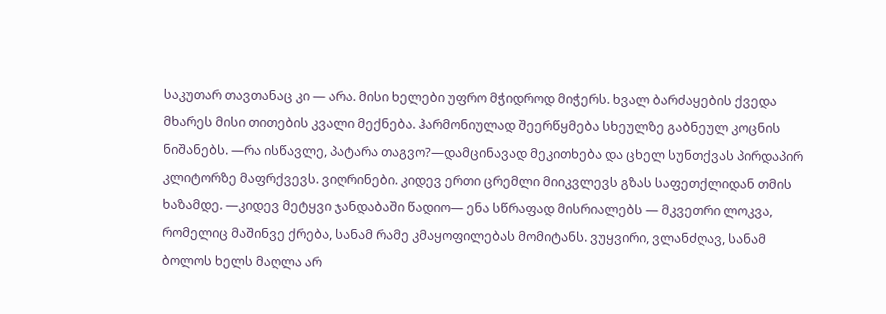საკუთარ თავთანაც კი — არა. მისი ხელები უფრო მჭიდროდ მიჭერს. ხვალ ბარძაყების ქვედა მხარეს მისი თითების კვალი მექნება. ჰარმონიულად შეერწყმება სხეულზე გაბნეულ კოცნის ნიშანებს. —რა ისწავლე, პატარა თაგვო?—დამცინავად მეკითხება და ცხელ სუნთქვას პირდაპირ კლიტორზე მაფრქვევს. ვიღრინები. კიდევ ერთი ცრემლი მიიკვლევს გზას საფეთქლიდან თმის ხაზამდე. —კიდევ მეტყვი ჯანდაბაში წადიო— ენა სწრაფად მისრიალებს — მკვეთრი ლოკვა, რომელიც მაშინვე ქრება, სანამ რამე კმაყოფილებას მომიტანს. ვუყვირი, ვლანძღავ, სანამ ბოლოს ხელს მაღლა არ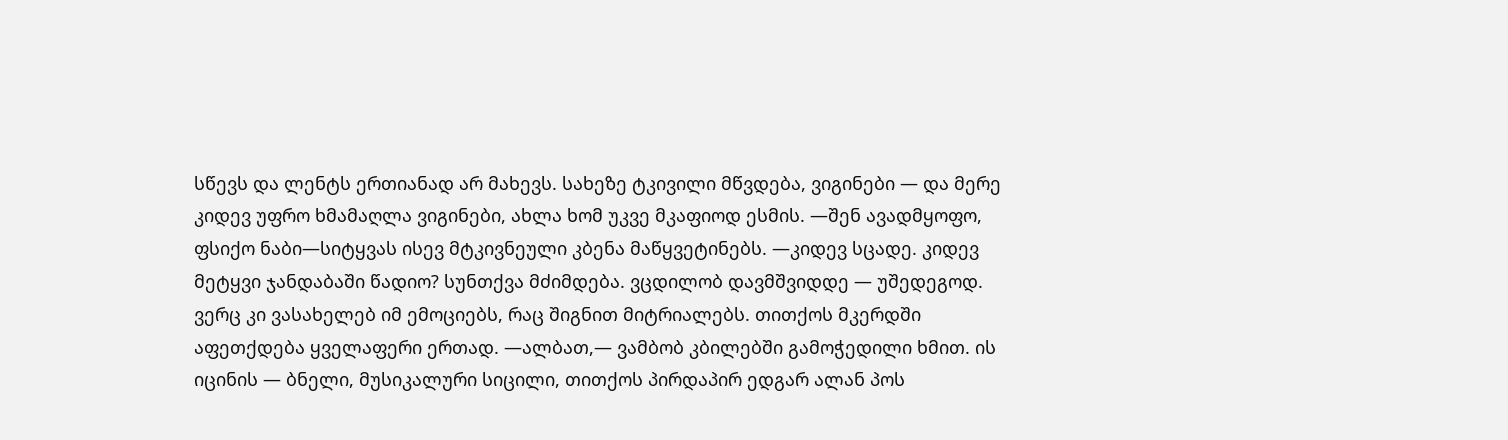სწევს და ლენტს ერთიანად არ მახევს. სახეზე ტკივილი მწვდება, ვიგინები — და მერე კიდევ უფრო ხმამაღლა ვიგინები, ახლა ხომ უკვე მკაფიოდ ესმის. —შენ ავადმყოფო, ფსიქო ნაბი—სიტყვას ისევ მტკივნეული კბენა მაწყვეტინებს. —კიდევ სცადე. კიდევ მეტყვი ჯანდაბაში წადიო? სუნთქვა მძიმდება. ვცდილობ დავმშვიდდე — უშედეგოდ. ვერც კი ვასახელებ იმ ემოციებს, რაც შიგნით მიტრიალებს. თითქოს მკერდში აფეთქდება ყველაფერი ერთად. —ალბათ,— ვამბობ კბილებში გამოჭედილი ხმით. ის იცინის — ბნელი, მუსიკალური სიცილი, თითქოს პირდაპირ ედგარ ალან პოს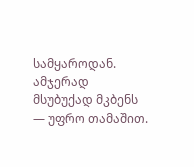სამყაროდან. ამჯერად მსუბუქად მკბენს — უფრო თამაშით.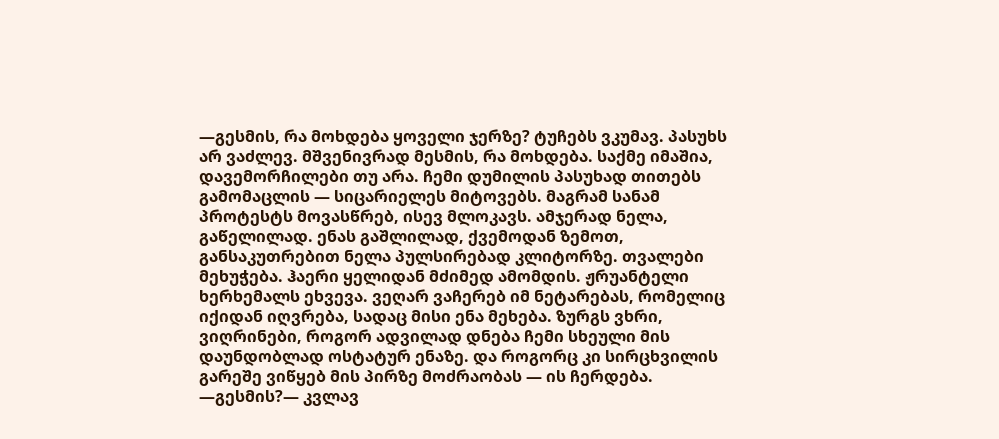—გესმის, რა მოხდება ყოველი ჯერზე? ტუჩებს ვკუმავ. პასუხს არ ვაძლევ. მშვენივრად მესმის, რა მოხდება. საქმე იმაშია, დავემორჩილები თუ არა. ჩემი დუმილის პასუხად თითებს გამომაცლის — სიცარიელეს მიტოვებს. მაგრამ სანამ პროტესტს მოვასწრებ, ისევ მლოკავს. ამჯერად ნელა, გაწელილად. ენას გაშლილად, ქვემოდან ზემოთ, განსაკუთრებით ნელა პულსირებად კლიტორზე. თვალები მეხუჭება. ჰაერი ყელიდან მძიმედ ამომდის. ჟრუანტელი ხერხემალს ეხვევა. ვეღარ ვაჩერებ იმ ნეტარებას, რომელიც იქიდან იღვრება, სადაც მისი ენა მეხება. ზურგს ვხრი, ვიღრინები, როგორ ადვილად დნება ჩემი სხეული მის დაუნდობლად ოსტატურ ენაზე. და როგორც კი სირცხვილის გარეშე ვიწყებ მის პირზე მოძრაობას — ის ჩერდება. —გესმის?— კვლავ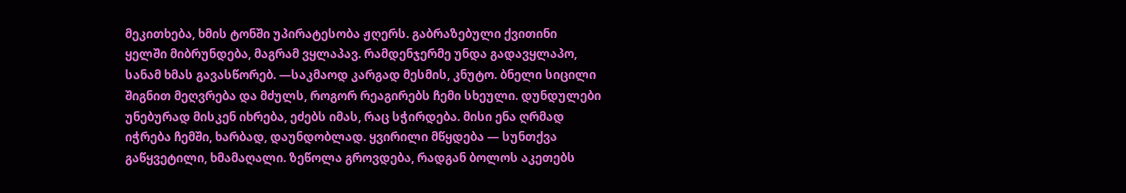მეკითხება, ხმის ტონში უპირატესობა ჟღერს. გაბრაზებული ქვითინი ყელში მიბრუნდება, მაგრამ ვყლაპავ. რამდენჯერმე უნდა გადავყლაპო, სანამ ხმას გავასწორებ. —საკმაოდ კარგად მესმის, კნუტო. ბნელი სიცილი შიგნით მეღვრება და მძულს, როგორ რეაგირებს ჩემი სხეული. დუნდულები უნებურად მისკენ იხრება, ეძებს იმას, რაც სჭირდება. მისი ენა ღრმად იჭრება ჩემში, ხარბად, დაუნდობლად. ყვირილი მწყდება — სუნთქვა გაწყვეტილი, ხმამაღალი. ზეწოლა გროვდება, რადგან ბოლოს აკეთებს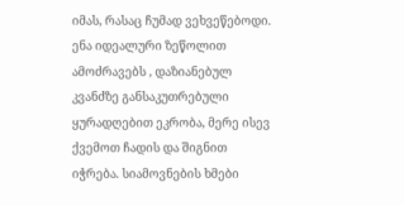იმას, რასაც ჩუმად ვეხვეწებოდი. ენა იდეალური ზეწოლით ამოძრავებს , დაზიანებულ კვანძზე განსაკუთრებული ყურადღებით ეკრობა, მერე ისევ ქვემოთ ჩადის და შიგნით იჭრება. სიამოვნების ხმები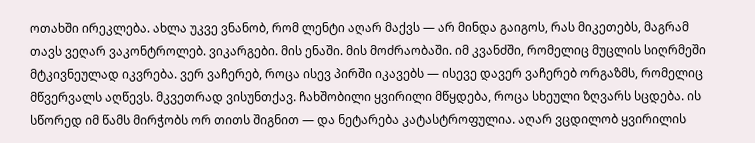ოთახში ირეკლება. ახლა უკვე ვნანობ, რომ ლენტი აღარ მაქვს — არ მინდა გაიგოს, რას მიკეთებს, მაგრამ თავს ვეღარ ვაკონტროლებ. ვიკარგები. მის ენაში. მის მოძრაობაში. იმ კვანძში, რომელიც მუცლის სიღრმეში მტკივნეულად იკვრება. ვერ ვაჩერებ, როცა ისევ პირში იკავებს — ისევე დავერ ვაჩერებ ორგაზმს, რომელიც მწვერვალს აღწევს. მკვეთრად ვისუნთქავ. ჩახშობილი ყვირილი მწყდება, როცა სხეული ზღვარს სცდება. ის სწორედ იმ წამს მირჭობს ორ თითს შიგნით — და ნეტარება კატასტროფულია. აღარ ვცდილობ ყვირილის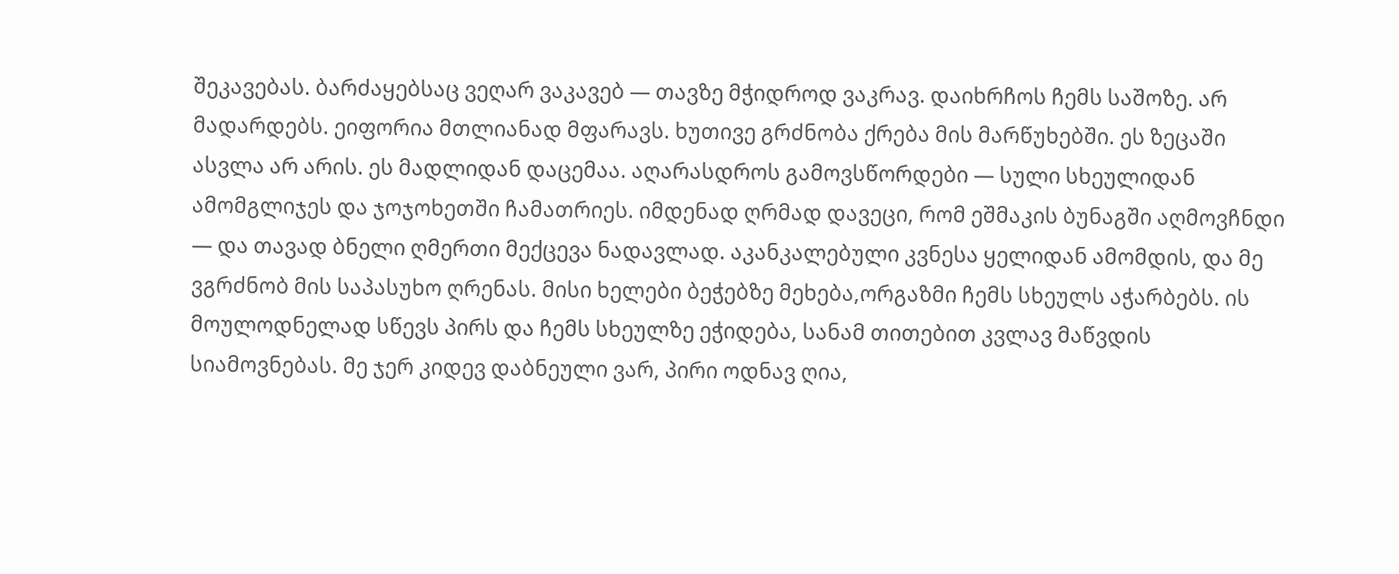შეკავებას. ბარძაყებსაც ვეღარ ვაკავებ — თავზე მჭიდროდ ვაკრავ. დაიხრჩოს ჩემს საშოზე. არ მადარდებს. ეიფორია მთლიანად მფარავს. ხუთივე გრძნობა ქრება მის მარწუხებში. ეს ზეცაში ასვლა არ არის. ეს მადლიდან დაცემაა. აღარასდროს გამოვსწორდები — სული სხეულიდან ამომგლიჯეს და ჯოჯოხეთში ჩამათრიეს. იმდენად ღრმად დავეცი, რომ ეშმაკის ბუნაგში აღმოვჩნდი — და თავად ბნელი ღმერთი მექცევა ნადავლად. აკანკალებული კვნესა ყელიდან ამომდის, და მე ვგრძნობ მის საპასუხო ღრენას. მისი ხელები ბეჭებზე მეხება,ორგაზმი ჩემს სხეულს აჭარბებს. ის მოულოდნელად სწევს პირს და ჩემს სხეულზე ეჭიდება, სანამ თითებით კვლავ მაწვდის სიამოვნებას. მე ჯერ კიდევ დაბნეული ვარ, პირი ოდნავ ღია,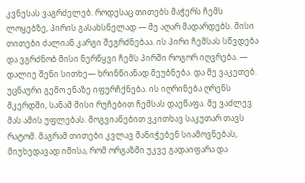კვნესას ვაგრძელებ. როდესაც თითებს მაჭერს ჩემს ლოყებზე, პირის გასახსნელად — მე აღარ მადარდებს. მისი თითები ძალიან კარგი შეგრძნებაა. ის პირი ჩემსას სწვდება და ვგრძნობ მისი ნერწყვი ჩემს პირში როგორ იღვრება. — დალიე შენი სითხე— ხრინწიანად მეუბნება. და მე ვაკეთებ. უცნაური გემო ენაზე იფურჩქნება. ის იღრინება ღრენს მკერდში, სანამ მისი რუჩებით ჩემსას დაეწაფა. მე ვაძლევ მას ამის უფლებას. მოგვიანებით ვკითხავ საკუთარ თავს რატომ. მაგრამ თითები კვლავ მანიჭებენ სიამოვნებას, მიუხედავად იმისა, რომ ორგაზმი უკვე გადაიფარა და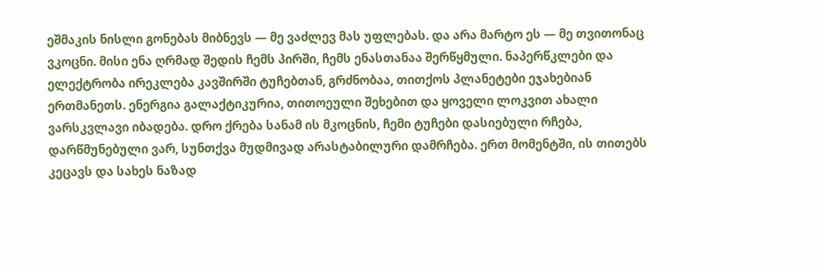ეშმაკის ნისლი გონებას მიბნევს — მე ვაძლევ მას უფლებას. და არა მარტო ეს — მე თვითონაც ვკოცნი. მისი ენა ღრმად შედის ჩემს პირში, ჩემს ენასთანაა შერწყმული. ნაპერწკლები და ელექტრობა ირეკლება კავშირში ტუჩებთან, გრძნობაა, თითქოს პლანეტები ეჯახებიან ერთმანეთს. ენერგია გალაქტიკურია, თითოეული შეხებით და ყოველი ლოკვით ახალი ვარსკვლავი იბადება. დრო ქრება სანამ ის მკოცნის, ჩემი ტუჩები დასიებული რჩება, დარწმუნებული ვარ, სუნთქვა მუდმივად არასტაბილური დამრჩება. ერთ მომენტში, ის თითებს კეცავს და სახეს ნაზად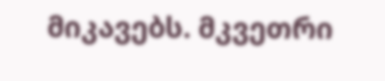მიკავებს. მკვეთრი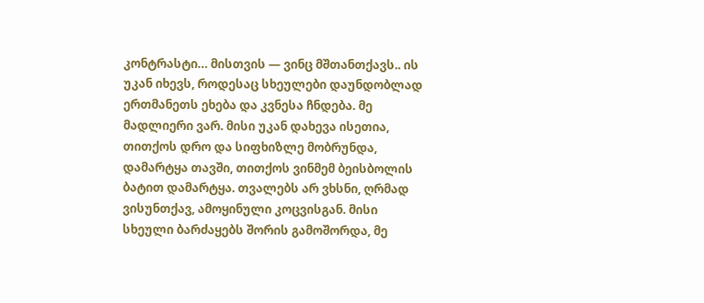კონტრასტი… მისთვის — ვინც მშთანთქავს.. ის უკან იხევს, როდესაც სხეულები დაუნდობლად ერთმანეთს ეხება და კვნესა ჩნდება. მე მადლიერი ვარ. მისი უკან დახევა ისეთია, თითქოს დრო და სიფხიზლე მობრუნდა, დამარტყა თავში, თითქოს ვინმემ ბეისბოლის ბატით დამარტყა. თვალებს არ ვხსნი, ღრმად ვისუნთქავ, ამოყინული კოცვისგან. მისი სხეული ბარძაყებს შორის გამოშორდა, მე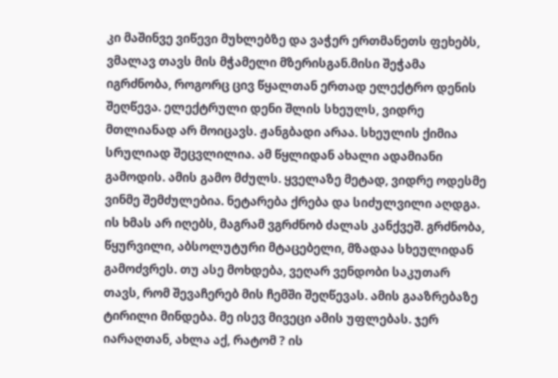კი მაშინვე ვიწევი მუხლებზე და ვაჭერ ერთმანეთს ფეხებს, ვმალავ თავს მის მჭამელი მზერისგან.მისი შეჭამა იგრძნობა, როგორც ცივ წყალთან ერთად ელექტრო დენის შეღწევა. ელექტრული დენი შლის სხეულს, ვიდრე მთლიანად არ მოიცავს. ჟანგბადი არაა. სხეულის ქიმია სრულიად შეცვლილია. ამ წყლიდან ახალი ადამიანი გამოდის. ამის გამო მძულს. ყველაზე მეტად, ვიდრე ოდესმე ვინმე შემძულებია. ნეტარება ქრება და სიძულვილი აღდგა. ის ხმას არ იღებს, მაგრამ ვგრძნობ ძალას კანქვეშ. გრძნობა, წყურვილი, აბსოლუტური მტაცებელი, მზადაა სხეულიდან გამოძვრეს. თუ ასე მოხდება, ვეღარ ვენდობი საკუთარ თავს, რომ შევაჩერებ მის ჩემში შეღწევას. ამის გააზრებაზე ტირილი მინდება. მე ისევ მივეცი ამის უფლებას. ჯერ იარაღთან, ახლა აქ, რატომ ? ის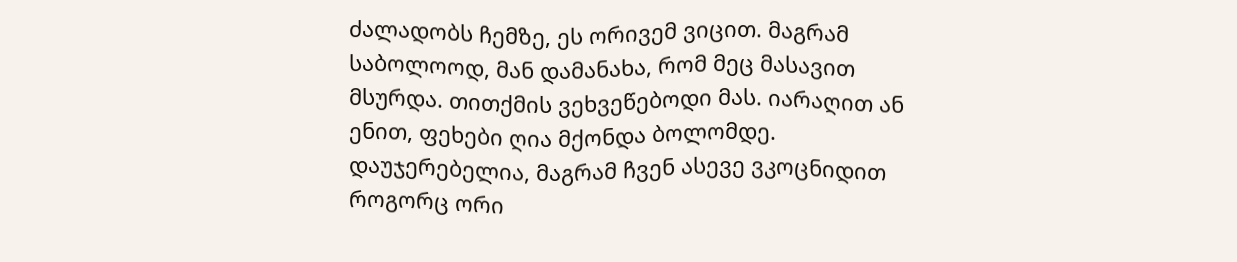ძალადობს ჩემზე, ეს ორივემ ვიცით. მაგრამ საბოლოოდ, მან დამანახა, რომ მეც მასავით მსურდა. თითქმის ვეხვეწებოდი მას. იარაღით ან ენით, ფეხები ღია მქონდა ბოლომდე. დაუჯერებელია, მაგრამ ჩვენ ასევე ვკოცნიდით როგორც ორი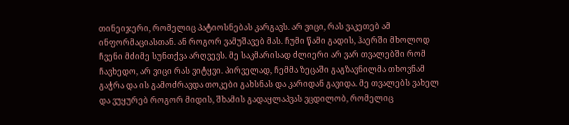თინეიჯერი, რომელიც პატიოსნებას კარგავს. არ ვიცი, რას ვაკეთებ ამ ინფორმაციასთან. ან როგორ ვამუშავებ მას. ჩუმი წამი გადის, ჰაერში მხოლოდ ჩვენი მძიმე სუნთქვა არღვევს. მე საკმარისად ძლიერი არ ვარ თვალებში რომ ჩავხედო, არ ვიცი რას ვიტყვი. პირველად, ჩემმა ზეცაში გაგზავნილმა თხოვნამ გაჭრა და ის გამოძრავდა თოკები გახსნას და კარიდან გავიდა. მე თვალებს ვახელ და ვუყურებ როგორ მიდის, შხამის გადაყლაპვას ვცდილობ, რომელიც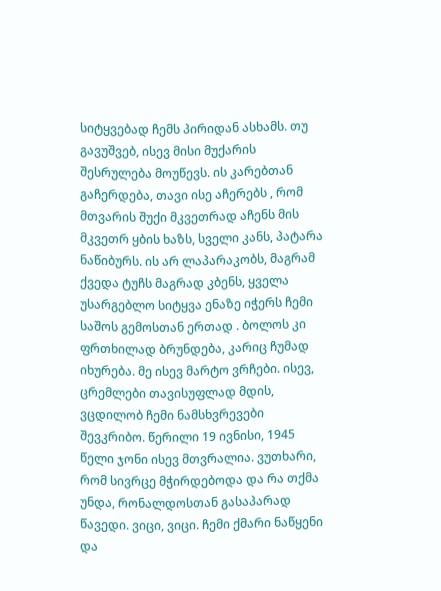სიტყვებად ჩემს პირიდან ასხამს. თუ გავუშვებ, ისევ მისი მუქარის შესრულება მოუწევს. ის კარებთან გაჩერდება, თავი ისე აჩერებს , რომ მთვარის შუქი მკვეთრად აჩენს მის მკვეთრ ყბის ხაზს, სველი კანს, პატარა ნაწიბურს. ის არ ლაპარაკობს, მაგრამ ქვედა ტუჩს მაგრად კბენს, ყველა უსარგებლო სიტყვა ენაზე იჭერს ჩემი საშოს გემოსთან ერთად . ბოლოს კი ფრთხილად ბრუნდება, კარიც ჩუმად იხურება. მე ისევ მარტო ვრჩები. ისევ, ცრემლები თავისუფლად მდის, ვცდილობ ჩემი ნამსხვრევები შევკრიბო. წერილი 19 ივნისი, 1945 წელი ჯონი ისევ მთვრალია. ვუთხარი, რომ სივრცე მჭირდებოდა და რა თქმა უნდა, რონალდოსთან გასაპარად წავედი. ვიცი, ვიცი. ჩემი ქმარი ნაწყენი და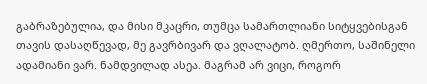გაბრაზებულია, და მისი მკაცრი, თუმცა სამართლიანი სიტყვებისგან თავის დასაღწევად, მე გავრბივარ და ვღალატობ. ღმერთო, საშინელი ადამიანი ვარ. ნამდვილად ასეა. მაგრამ არ ვიცი, როგორ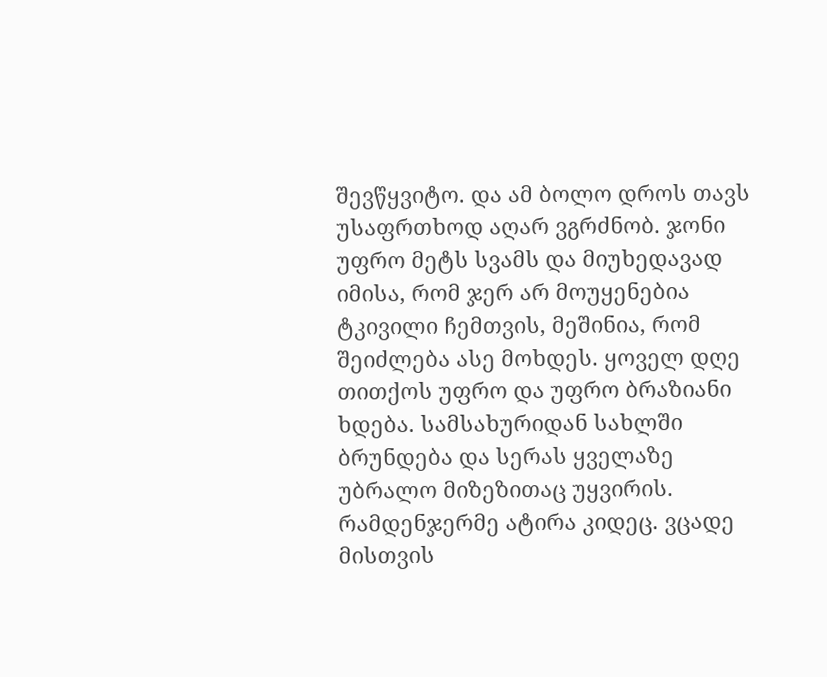შევწყვიტო. და ამ ბოლო დროს თავს უსაფრთხოდ აღარ ვგრძნობ. ჯონი უფრო მეტს სვამს და მიუხედავად იმისა, რომ ჯერ არ მოუყენებია ტკივილი ჩემთვის, მეშინია, რომ შეიძლება ასე მოხდეს. ყოველ დღე თითქოს უფრო და უფრო ბრაზიანი ხდება. სამსახურიდან სახლში ბრუნდება და სერას ყველაზე უბრალო მიზეზითაც უყვირის. რამდენჯერმე ატირა კიდეც. ვცადე მისთვის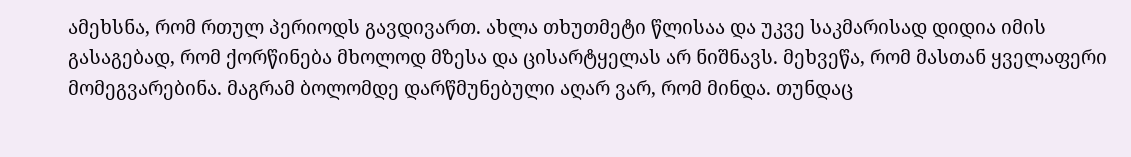ამეხსნა, რომ რთულ პერიოდს გავდივართ. ახლა თხუთმეტი წლისაა და უკვე საკმარისად დიდია იმის გასაგებად, რომ ქორწინება მხოლოდ მზესა და ცისარტყელას არ ნიშნავს. მეხვეწა, რომ მასთან ყველაფერი მომეგვარებინა. მაგრამ ბოლომდე დარწმუნებული აღარ ვარ, რომ მინდა. თუნდაც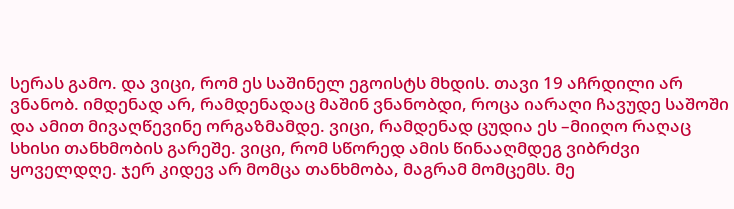სერას გამო. და ვიცი, რომ ეს საშინელ ეგოისტს მხდის. თავი 19 აჩრდილი არ ვნანობ. იმდენად არ, რამდენადაც მაშინ ვნანობდი, როცა იარაღი ჩავუდე საშოში და ამით მივაღწევინე ორგაზმამდე. ვიცი, რამდენად ცუდია ეს –მიიღო რაღაც სხისი თანხმობის გარეშე. ვიცი, რომ სწორედ ამის წინააღმდეგ ვიბრძვი ყოველდღე. ჯერ კიდევ არ მომცა თანხმობა, მაგრამ მომცემს. მე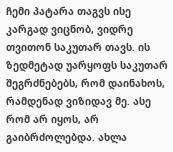ჩემი პატარა თაგვს ისე კარგად ვიცნობ, ვიდრე თვითონ საკუთარ თავს. ის ზედმეტად უარყოფს საკუთარ შეგრძნებებს, რომ დაინახოს, რამდენად ვიზიდავ მე. ასე რომ არ იყოს, არ გაიბრძოლებდა. ახლა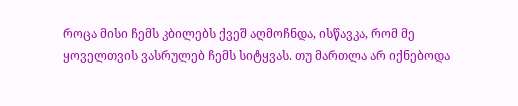როცა მისი ჩემს კბილებს ქვეშ აღმოჩნდა, ისწავკა, რომ მე ყოველთვის ვასრულებ ჩემს სიტყვას. თუ მართლა არ იქნებოდა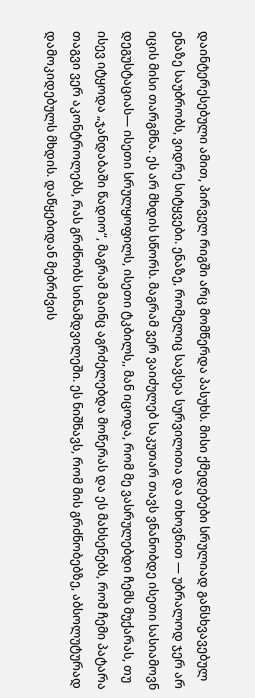დაინტერესებული ამით, პირველ რიგში არც მომწერდა პასუხს. მისი ქმედებები სრულიად განსხვავებულ ენაზე საუბრობს, ვიდრე სიტყვები. ენაზე, რომელიც სავსეა სურვილითა და თხოვნით — უბრალოდ ჯერ არ იცის მისი თარგმნა. ეს არ მხდის სწორს. მაგრამ ვერ ვაიძულებ საკუთარ თავს ვნანობდე ისეთი სასიამოვნ დეგუსტაციას— ისეთი სრულყოფილს, ისეთი ტკბილს,, მან იცოდა, რომ მე ვასრულებდი ჩემს მუქარას, თუ ისევ იტყოდა „ჯანდაბაში წადიო“, მაგრამ მაინც აგრძელებდა მოწერას და ეს მახსენებს, რომ ჩემი პატარა თაგვი ვერ აკონტროლებს, რას გრძნობს სინამდვილეში. ეს ნიშნავს, რომ მის გრძნობებზე, აბსოლუტურად დამოკიდებულს მხდის. დაწყებიდან მებრძვის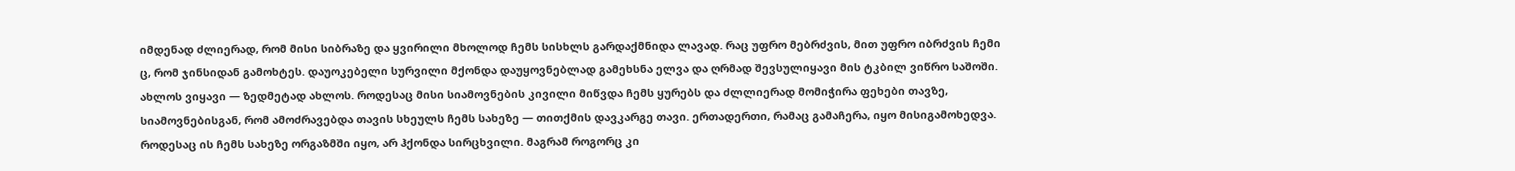იმდენად ძლიერად, რომ მისი სიბრაზე და ყვირილი მხოლოდ ჩემს სისხლს გარდაქმნიდა ლავად. რაც უფრო მებრძვის, მით უფრო იბრძვის ჩემი ც, რომ ჯინსიდან გამოხტეს. დაუოკებელი სურვილი მქონდა დაუყოვნებლად გამეხსნა ელვა და ღრმად შევსულიყავი მის ტკბილ ვიწრო საშოში. ახლოს ვიყავი — ზედმეტად ახლოს. როდესაც მისი სიამოვნების კივილი მიწვდა ჩემს ყურებს და ძლლიერად მომიჭირა ფეხები თავზე, სიამოვნებისგან, რომ ამოძრავებდა თავის სხეულს ჩემს სახეზე — თითქმის დავკარგე თავი. ერთადერთი, რამაც გამაჩერა, იყო მისიგამოხედვა. როდესაც ის ჩემს სახეზე ორგაზმში იყო, არ ჰქონდა სირცხვილი. მაგრამ როგორც კი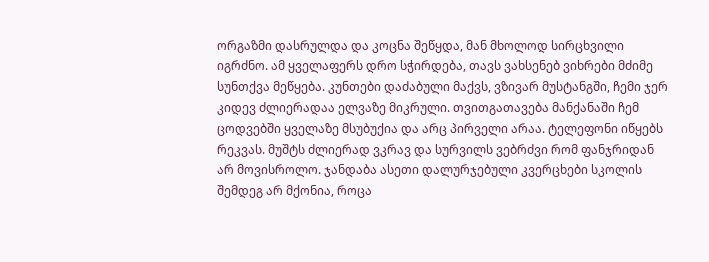ორგაზმი დასრულდა და კოცნა შეწყდა, მან მხოლოდ სირცხვილი იგრძნო. ამ ყველაფერს დრო სჭირდება, თავს ვახსენებ ვიხრები მძიმე სუნთქვა მეწყება. კუნთები დაძაბული მაქვს, ვზივარ მუსტანგში, ჩემი ჯერ კიდევ ძლიერადაა ელვაზე მიკრული. თვითგათავება მანქანაში ჩემ ცოდვებში ყველაზე მსუბუქია და არც პირველი არაა. ტელეფონი იწყებს რეკვას. მუშტს ძლიერად ვკრავ და სურვილს ვებრძვი რომ ფანჯრიდან არ მოვისროლო. ჯანდაბა ასეთი დალურჯებული კვერცხები სკოლის შემდეგ არ მქონია, როცა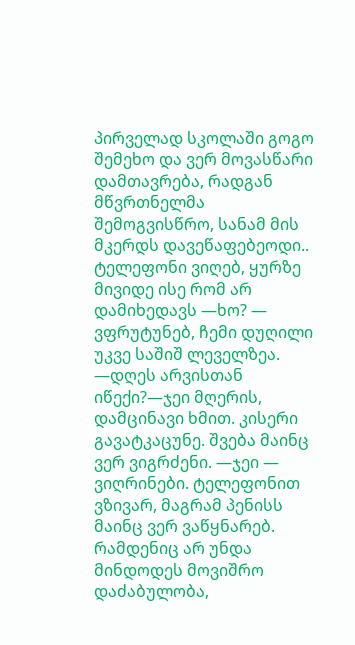პირველად სკოლაში გოგო შემეხო და ვერ მოვასწარი დამთავრება, რადგან მწვრთნელმა შემოგვისწრო, სანამ მის მკერდს დავეწაფებეოდი.. ტელეფონი ვიღებ, ყურზე მივიდე ისე რომ არ დამიხედავს —ხო? — ვფრუტუნებ, ჩემი დუღილი უკვე საშიშ ლეველზეა. —დღეს არვისთან იწექი?—ჯეი მღერის, დამცინავი ხმით. კისერი გავატკაცუნე. შვება მაინც ვერ ვიგრძენი. —ჯეი — ვიღრინები. ტელეფონით ვზივარ, მაგრამ პენისს მაინც ვერ ვაწყნარებ. რამდენიც არ უნდა მინდოდეს მოვიშრო დაძაბულობა,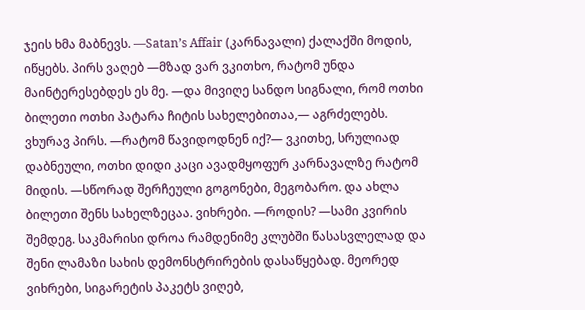ჯეის ხმა მაბნევს. —Satan’s Affair (კარნავალი) ქალაქში მოდის, იწყებს. პირს ვაღებ —მზად ვარ ვკითხო, რატომ უნდა მაინტერესებდეს ეს მე. —და მივიღე სანდო სიგნალი, რომ ოთხი ბილეთი ოთხი პატარა ჩიტის სახელებითაა,— აგრძელებს. ვხურავ პირს. —რატომ წავიდოდნენ იქ?— ვკითხე, სრულიად დაბნეული, ოთხი დიდი კაცი ავადმყოფურ კარნავალზე რატომ მიდის. —სწორად შერჩეული გოგონები, მეგობარო. და ახლა ბილეთი შენს სახელზეცაა. ვიხრები. —როდის? —სამი კვირის შემდეგ. საკმარისი დროა რამდენიმე კლუბში წასასვლელად და შენი ლამაზი სახის დემონსტრირების დასაწყებად. მეორედ ვიხრები, სიგარეტის პაკეტს ვიღებ,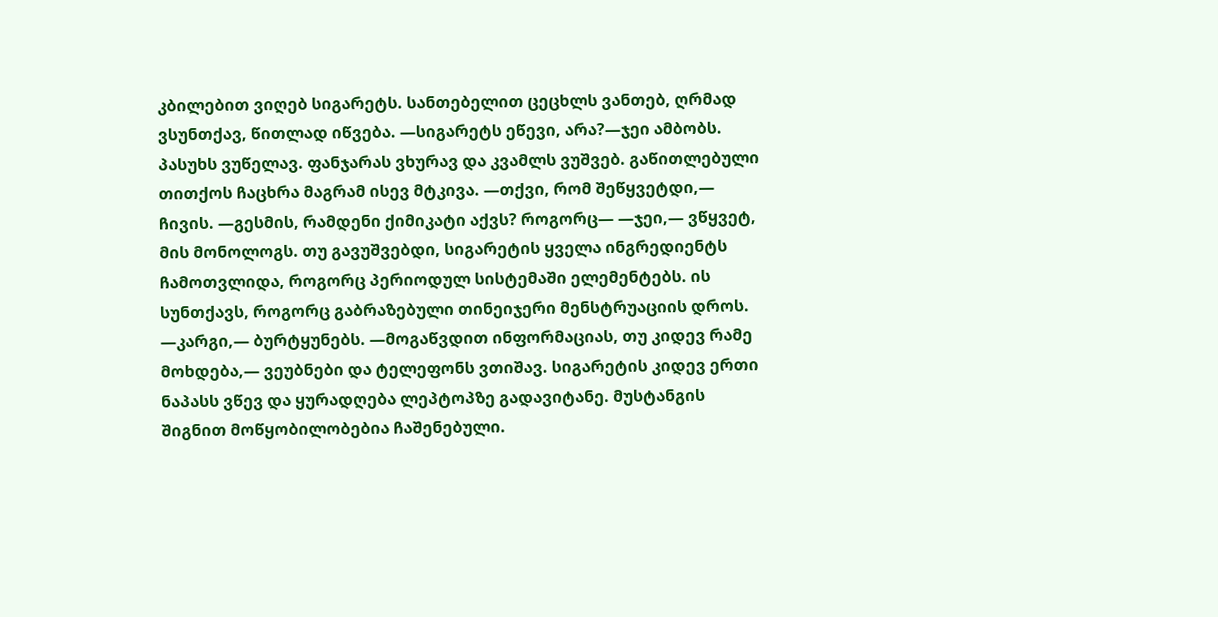კბილებით ვიღებ სიგარეტს. სანთებელით ცეცხლს ვანთებ, ღრმად ვსუნთქავ, წითლად იწვება. —სიგარეტს ეწევი, არა?—ჯეი ამბობს. პასუხს ვუწელავ. ფანჯარას ვხურავ და კვამლს ვუშვებ. გაწითლებული თითქოს ჩაცხრა მაგრამ ისევ მტკივა. —თქვი, რომ შეწყვეტდი,— ჩივის. —გესმის, რამდენი ქიმიკატი აქვს? როგორც— —ჯეი,— ვწყვეტ, მის მონოლოგს. თუ გავუშვებდი, სიგარეტის ყველა ინგრედიენტს ჩამოთვლიდა, როგორც პერიოდულ სისტემაში ელემენტებს. ის სუნთქავს, როგორც გაბრაზებული თინეიჯერი მენსტრუაციის დროს. —კარგი,— ბურტყუნებს. —მოგაწვდით ინფორმაციას, თუ კიდევ რამე მოხდება,— ვეუბნები და ტელეფონს ვთიშავ. სიგარეტის კიდევ ერთი ნაპასს ვწევ და ყურადღება ლეპტოპზე გადავიტანე. მუსტანგის შიგნით მოწყობილობებია ჩაშენებული.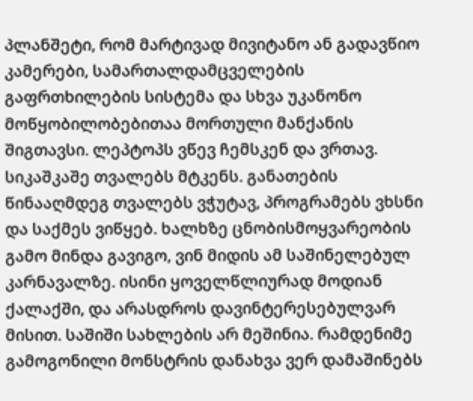პლანშეტი, რომ მარტივად მივიტანო ან გადავწიო კამერები, სამართალდამცველების გაფრთხილების სისტემა და სხვა უკანონო მოწყობილობებითაა მორთული მანქანის შიგთავსი. ლეპტოპს ვწევ ჩემსკენ და ვრთავ. სიკაშკაშე თვალებს მტკენს. განათების წინააღმდეგ თვალებს ვჭუტავ, პროგრამებს ვხსნი და საქმეს ვიწყებ. ხალხზე ცნობისმოყვარეობის გამო მინდა გავიგო, ვინ მიდის ამ საშინელებულ კარნავალზე. ისინი ყოველწლიურად მოდიან ქალაქში, და არასდროს დავინტერესებულვარ მისით. საშიში სახლების არ მეშინია. რამდენიმე გამოგონილი მონსტრის დანახვა ვერ დამაშინებს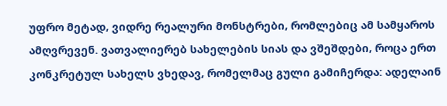უფრო მეტად, ვიდრე რეალური მონსტრები, რომლებიც ამ სამყაროს ამღვრევენ. ვათვალიერებ სახელების სიას და ვშეშდები, როცა ერთ კონკრეტულ სახელს ვხედავ, რომელმაც გული გამიჩერდა: ადელაინ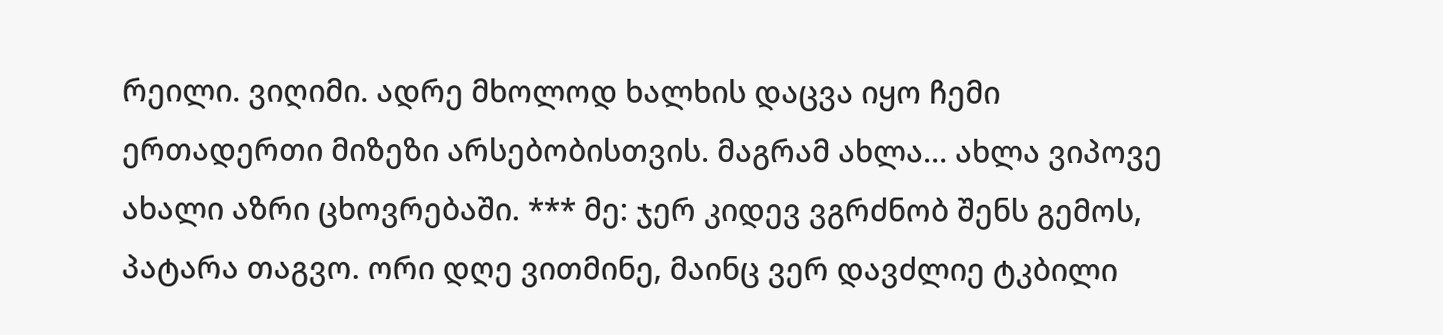რეილი. ვიღიმი. ადრე მხოლოდ ხალხის დაცვა იყო ჩემი ერთადერთი მიზეზი არსებობისთვის. მაგრამ ახლა… ახლა ვიპოვე ახალი აზრი ცხოვრებაში. *** მე: ჯერ კიდევ ვგრძნობ შენს გემოს, პატარა თაგვო. ორი დღე ვითმინე, მაინც ვერ დავძლიე ტკბილი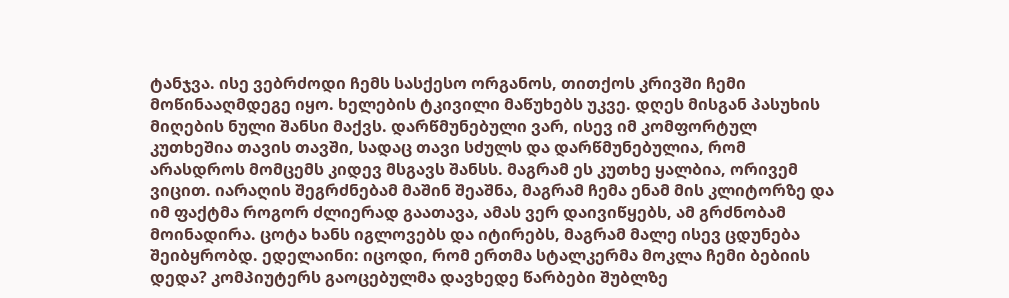ტანჯვა. ისე ვებრძოდი ჩემს სასქესო ორგანოს, თითქოს კრივში ჩემი მოწინააღმდეგე იყო. ხელების ტკივილი მაწუხებს უკვე. დღეს მისგან პასუხის მიღების ნული შანსი მაქვს. დარწმუნებული ვარ, ისევ იმ კომფორტულ კუთხეშია თავის თავში, სადაც თავი სძულს და დარწმუნებულია, რომ არასდროს მომცემს კიდევ მსგავს შანსს. მაგრამ ეს კუთხე ყალბია, ორივემ ვიცით. იარაღის შეგრძნებამ მაშინ შეაშნა, მაგრამ ჩემა ენამ მის კლიტორზე და იმ ფაქტმა როგორ ძლიერად გაათავა, ამას ვერ დაივიწყებს, ამ გრძნობამ მოინადირა. ცოტა ხანს იგლოვებს და იტირებს, მაგრამ მალე ისევ ცდუნება შეიბყრობდ. ედელაინი: იცოდი, რომ ერთმა სტალკერმა მოკლა ჩემი ბებიის დედა? კომპიუტერს გაოცებულმა დავხედე წარბები შუბლზე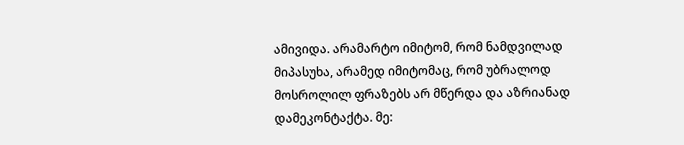ამივიდა. არამარტო იმიტომ, რომ ნამდვილად მიპასუხა, არამედ იმიტომაც, რომ უბრალოდ მოსროლილ ფრაზებს არ მწერდა და აზრიანად დამეკონტაქტა. მე: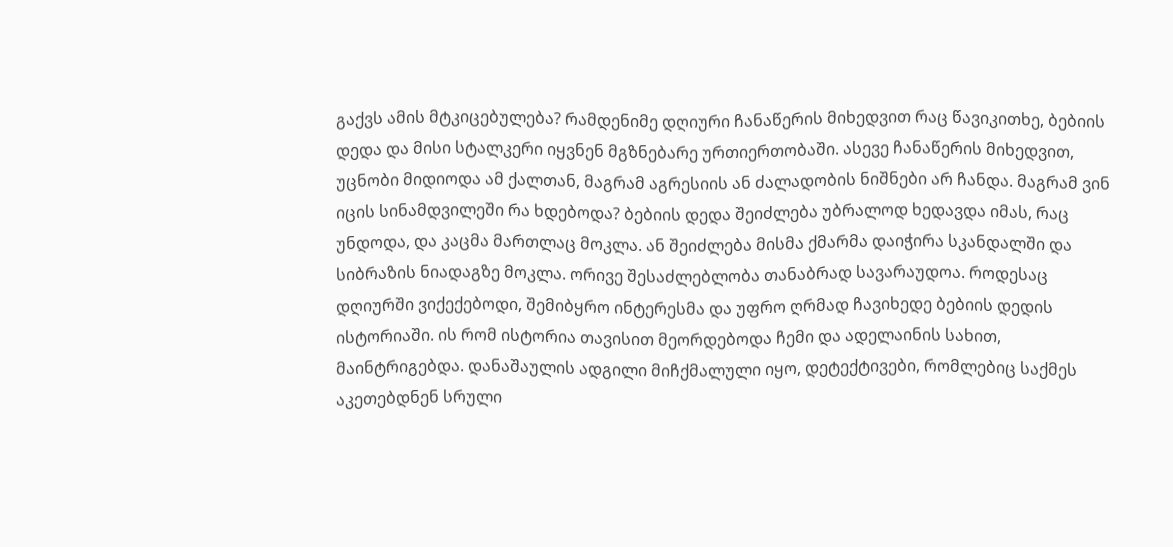გაქვს ამის მტკიცებულება? რამდენიმე დღიური ჩანაწერის მიხედვით რაც წავიკითხე, ბებიის დედა და მისი სტალკერი იყვნენ მგზნებარე ურთიერთობაში. ასევე ჩანაწერის მიხედვით, უცნობი მიდიოდა ამ ქალთან, მაგრამ აგრესიის ან ძალადობის ნიშნები არ ჩანდა. მაგრამ ვინ იცის სინამდვილეში რა ხდებოდა? ბებიის დედა შეიძლება უბრალოდ ხედავდა იმას, რაც უნდოდა, და კაცმა მართლაც მოკლა. ან შეიძლება მისმა ქმარმა დაიჭირა სკანდალში და სიბრაზის ნიადაგზე მოკლა. ორივე შესაძლებლობა თანაბრად სავარაუდოა. როდესაც დღიურში ვიქექებოდი, შემიბყრო ინტერესმა და უფრო ღრმად ჩავიხედე ბებიის დედის ისტორიაში. ის რომ ისტორია თავისით მეორდებოდა ჩემი და ადელაინის სახით, მაინტრიგებდა. დანაშაულის ადგილი მიჩქმალული იყო, დეტექტივები, რომლებიც საქმეს აკეთებდნენ სრული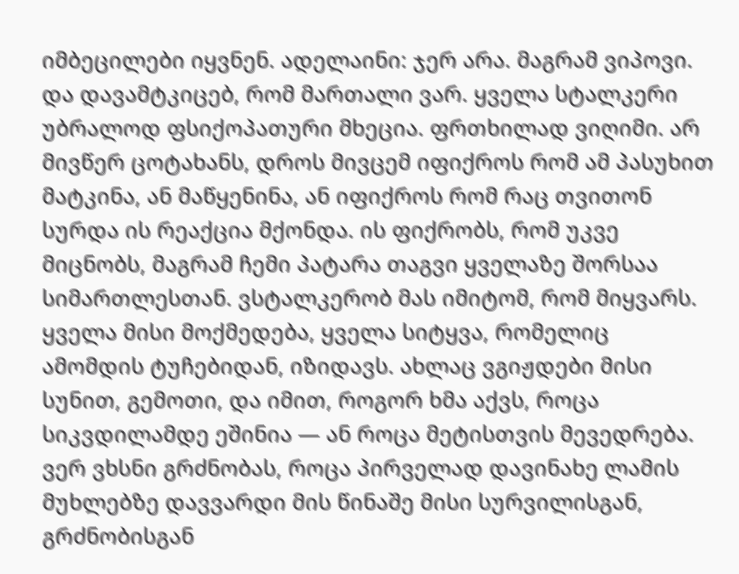იმბეცილები იყვნენ. ადელაინი: ჯერ არა. მაგრამ ვიპოვი. და დავამტკიცებ, რომ მართალი ვარ. ყველა სტალკერი უბრალოდ ფსიქოპათური მხეცია. ფრთხილად ვიღიმი. არ მივწერ ცოტახანს, დროს მივცემ იფიქროს რომ ამ პასუხით მატკინა, ან მაწყენინა, ან იფიქროს რომ რაც თვითონ სურდა ის რეაქცია მქონდა. ის ფიქრობს, რომ უკვე მიცნობს, მაგრამ ჩემი პატარა თაგვი ყველაზე შორსაა სიმართლესთან. ვსტალკერობ მას იმიტომ, რომ მიყვარს. ყველა მისი მოქმედება, ყველა სიტყვა, რომელიც ამომდის ტუჩებიდან, იზიდავს. ახლაც ვგიჟდები მისი სუნით, გემოთი, და იმით, როგორ ხმა აქვს, როცა სიკვდილამდე ეშინია — ან როცა მეტისთვის მევედრება. ვერ ვხსნი გრძნობას, როცა პირველად დავინახე ლამის მუხლებზე დავვარდი მის წინაშე მისი სურვილისგან, გრძნობისგან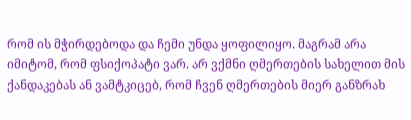რომ ის მჭირდებოდა და ჩემი უნდა ყოფილიყო. მაგრამ არა იმიტომ, რომ ფსიქოპატი ვარ. არ ვქმნი ღმერთების სახელით მის ქანდაკებას ან ვამტკიცებ, რომ ჩვენ ღმერთების მიერ განზრახ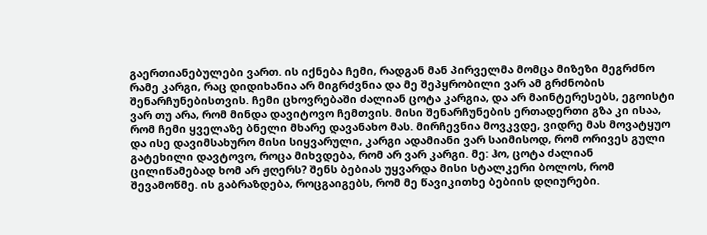გაერთიანებულები ვართ. ის იქნება ჩემი, რადგან მან პირველმა მომცა მიზეზი მეგრძნო რამე კარგი, რაც დიდიხანია არ მიგრძვნია და მე შეპყრობილი ვარ ამ გრძნობის შენარჩუნებისთვის. ჩემი ცხოვრებაში ძალიან ცოტა კარგია, და არ მაინტერესებს, ეგოისტი ვარ თუ არა, რომ მინდა დავიტოვო ჩემთვის. მისი შენარჩუნების ერთადერთი გზა კი ისაა, რომ ჩემი ყველაზე ბნელი მხარე დავანახო მას. მირჩევნია მოვკვდე, ვიდრე მას მოვატყუო და ისე დავიმსახურო მისი სიყვარული, კარგი ადამიანი ვარ საიმისოდ, რომ ორივეს გული გატეხილი დავტოვო, როცა მიხვდება, რომ არ ვარ კარგი. მე: ჰო, ცოტა ძალიან ცილიწამებად ხომ არ ჟღერს? შენს ბებიას უყვარდა მისი სტალკერი ბოლოს, რომ შევამოწმე. ის გაბრაზდება, როცგაიგებს, რომ მე წავიკითხე ბებიის დღიურები.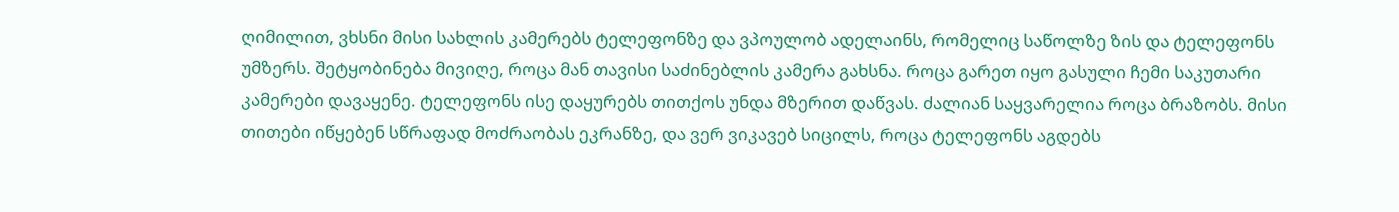ღიმილით, ვხსნი მისი სახლის კამერებს ტელეფონზე და ვპოულობ ადელაინს, რომელიც საწოლზე ზის და ტელეფონს უმზერს. შეტყობინება მივიღე, როცა მან თავისი საძინებლის კამერა გახსნა. როცა გარეთ იყო გასული ჩემი საკუთარი კამერები დავაყენე. ტელეფონს ისე დაყურებს თითქოს უნდა მზერით დაწვას. ძალიან საყვარელია როცა ბრაზობს. მისი თითები იწყებენ სწრაფად მოძრაობას ეკრანზე, და ვერ ვიკავებ სიცილს, როცა ტელეფონს აგდებს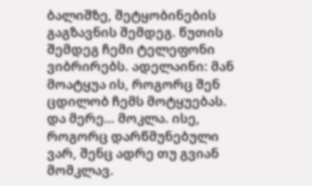ბალიშზე, შეტყობინების გაგზავნის შემდეგ. წუთის შემდეგ ჩემი ტელეფონი ვიბრირებს. ადელაინი: მან მოატყუა ის, როგორც შენ ცდილობ ჩემს მოტყუებას. და მერე… მოკლა. ისე, როგორც დარწმუნებული ვარ, შენც ადრე თუ გვიან მომკლავ.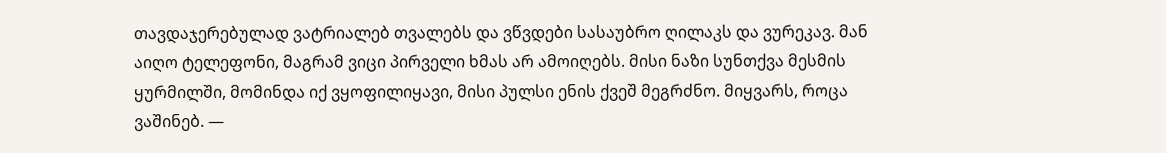თავდაჯერებულად ვატრიალებ თვალებს და ვწვდები სასაუბრო ღილაკს და ვურეკავ. მან აიღო ტელეფონი, მაგრამ ვიცი პირველი ხმას არ ამოიღებს. მისი ნაზი სუნთქვა მესმის ყურმილში, მომინდა იქ ვყოფილიყავი, მისი პულსი ენის ქვეშ მეგრძნო. მიყვარს, როცა ვაშინებ. —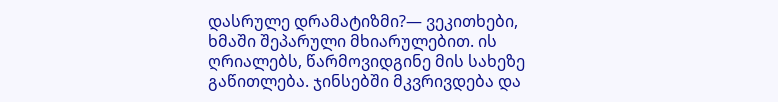დასრულე დრამატიზმი?— ვეკითხები, ხმაში შეპარული მხიარულებით. ის ღრიალებს, წარმოვიდგინე მის სახეზე გაწითლება. ჯინსებში მკვრივდება და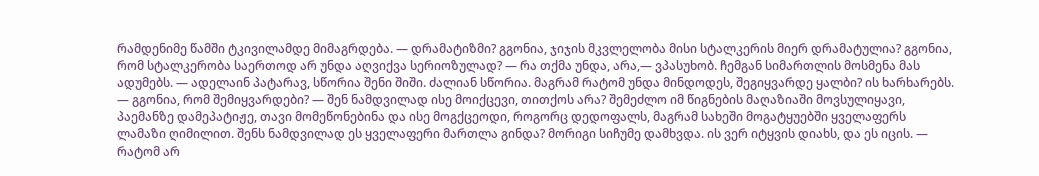რამდენიმე წამში ტკივილამდე მიმაგრდება. — დრამატიზმი? გგონია, ჯიჯის მკვლელობა მისი სტალკერის მიერ დრამატულია? გგონია, რომ სტალკერობა საერთოდ არ უნდა აღვიქვა სერიოზულად? — რა თქმა უნდა, არა,— ვპასუხობ. ჩემგან სიმართლის მოსმენა მას ადუმებს. — ადელაინ პატარავ, სწორია შენი შიში. ძალიან სწორია. მაგრამ რატომ უნდა მინდოდეს, შეგიყვარდე ყალბი? ის ხარხარებს. — გგონია, რომ შემიყვარდები? — შენ ნამდვილად ისე მოიქცევი, თითქოს არა? შემეძლო იმ წიგნების მაღაზიაში მოვსულიყავი, პაემანზე დამეპატიჟე, თავი მომეწონებინა და ისე მოგქცეოდი, როგორც დედოფალს, მაგრამ სახეში მოგატყუებში ყველაფერს ლამაზი ღიმილით. შენს ნამდვილად ეს ყველაფერი მართლა გინდა? მორიგი სიჩუმე დამხვდა. ის ვერ იტყვის დიახს, და ეს იცის. — რატომ არ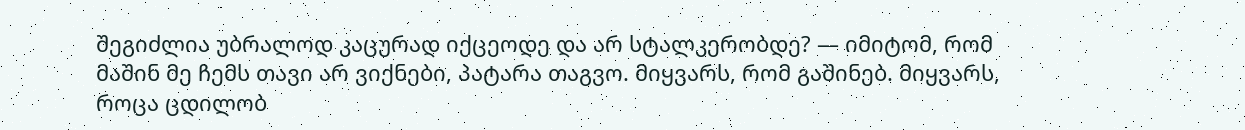შეგიძლია უბრალოდ კაცურად იქცეოდე და არ სტალკერობდე? — იმიტომ, რომ მაშინ მე ჩემს თავი არ ვიქნები, პატარა თაგვო. მიყვარს, რომ გაშინებ. მიყვარს, როცა ცდილობ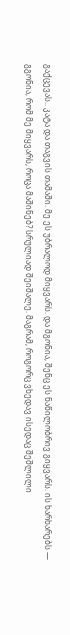გაქცევას.. კატა და თაგვის თამაში. მე ეს უბრალოდ მიყვარს. და მგონია, შენც ეს ნაწილობრივ გიყვარს. ის ხარხარებს — გგონია, რომ მე მიყვარს, როცა მაშინებ? სრულიად შეიშალე. მაგრამ, როგორც ვხედავ ისედაც შეშლილი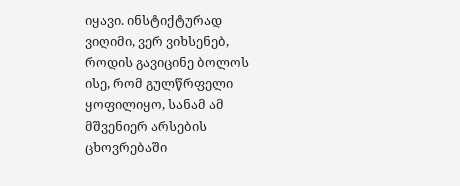იყავი. ინსტიქტურად ვიღიმი, ვერ ვიხსენებ, როდის გავიცინე ბოლოს ისე, რომ გულწრფელი ყოფილიყო, სანამ ამ მშვენიერ არსების ცხოვრებაში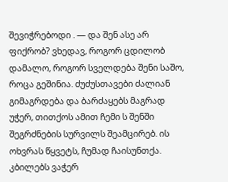შევიჭრებოდი . — და შენ ასე არ ფიქრობ? ვხედავ, როგორ ცდილობ დამალო, როგორ სველდება შენი საშო, როცა გეშინია. ძუძუსთავები ძალიან გიმაგრდება და ბარძაყებს მაგრად უჭერ, თითქოს ამით ჩემი ს შენში შეგრძნების სურვილს შეამცირებ. ის ოხვრას წყვეტს, ჩუმად ჩაისუნთქა. კბილებს ვაჭერ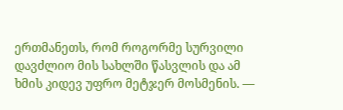ერთმანეთს, რომ როგორმე სურვილი დავძლიო მის სახლში წასვლის და ამ ხმის კიდევ უფრო მეტჯერ მოსმენის. —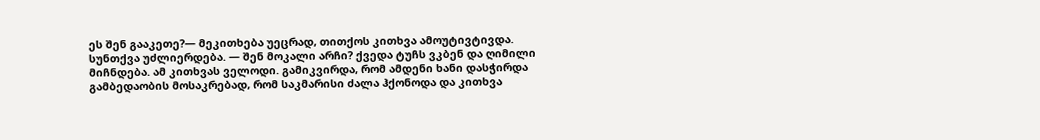ეს შენ გააკეთე?— მეკითხება უეცრად, თითქოს კითხვა ამოუტივტივდა. სუნთქვა უძლიერდება. — შენ მოკალი არჩი? ქვედა ტუჩს ვკბენ და ღიმილი მიჩნდება. ამ კითხვას ველოდი. გამიკვირდა, რომ ამდენი ხანი დასჭირდა გამბედაობის მოსაკრებად, რომ საკმარისი ძალა ჰქონოდა და კითხვა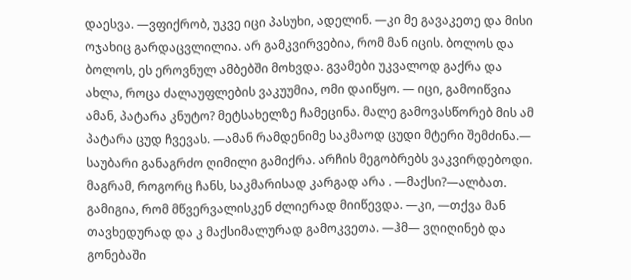დაესვა. —ვფიქრობ, უკვე იცი პასუხი, ადელინ. —კი მე გავაკეთე და მისი ოჯახიც გარდაცვლილია. არ გამკვირვებია, რომ მან იცის. ბოლოს და ბოლოს, ეს ეროვნულ ამბებში მოხვდა. გვამები უკვალოდ გაქრა და ახლა, როცა ძალაუფლების ვაკუუმია, ომი დაიწყო. — იცი, გამოიწვია ამან, პატარა კნუტო? მეტსახელზე ჩამეცინა. მალე გამოვასწორებ მის ამ პატარა ცუდ ჩვევას. —ამან რამდენიმე საკმაოდ ცუდი მტერი შემძინა.— საუბარი განაგრძო ღიმილი გამიქრა. არჩის მეგობრებს ვაკვირდებოდი. მაგრამ, როგორც ჩანს, საკმარისად კარგად არა . —მაქსი?—ალბათ. გამიგია, რომ მწვერვალისკენ ძლიერად მიიწევდა. —კი, —თქვა მან თავხედურად და კ მაქსიმალურად გამოკვეთა. —ჰმ— ვღიღინებ და გონებაში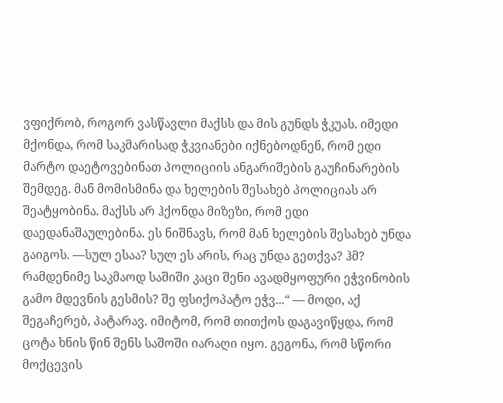ვფიქრობ, როგორ ვასწავლი მაქსს და მის გუნდს ჭკუას. იმედი მქონდა, რომ საკმარისად ჭკვიანები იქნებოდნენ, რომ ედი მარტო დაეტოვებინათ პოლიციის ანგარიშების გაუჩინარების შემდეგ. მან მომისმინა და ხელების შესახებ პოლიციას არ შეატყობინა. მაქსს არ ჰქონდა მიზეზი, რომ ედი დაედანაშაულებინა. ეს ნიშნავს, რომ მან ხელების შესახებ უნდა გაიგოს. —სულ ესაა? სულ ეს არის, რაც უნდა გეთქვა? ჰმ? რამდენიმე საკმაოდ საშიში კაცი შენი ავადმყოფური ეჭვინობის გამო მდევნის გესმის? შე ფსიქოპატო ეჭვ...“ — მოდი, აქ შეგაჩერებ, პატარავ. იმიტომ, რომ თითქოს დაგავიწყდა, რომ ცოტა ხნის წინ შენს საშოში იარაღი იყო. გეგონა, რომ სწორი მოქცევის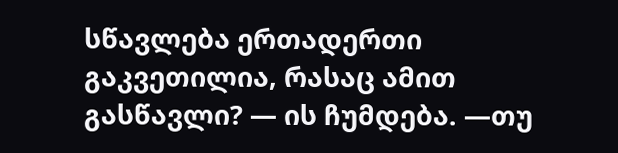სწავლება ერთადერთი გაკვეთილია, რასაც ამით გასწავლი? — ის ჩუმდება. —თუ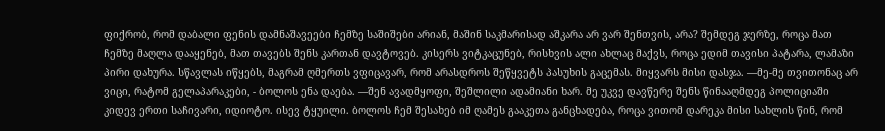ფიქრობ, რომ დაბალი ფენის დამნაშავეები ჩემზე საშიშები არიან, მაშინ საკმარისად აშკარა არ ვარ შენთვის, არა? შემდეგ ჯერზე, როცა მათ ჩემზე მაღლა დააყენებ, მათ თავებს შენს კართან დავტოვებ. კისერს ვიტკაცუნებ, რისხვის ალი ახლაც მაქვს, როცა ედიმ თავისი პატარა, ლამაზი პირი დახურა. სწავლას იწყებს, მაგრამ ღმერთს ვფიცავარ, რომ არასდროს შეწყვეტს პასუხის გაცემას. მიყვარს მისი დასჯა. —მე-მე თვითონაც არ ვიცი, რატომ გელაპარაკები, - ბოლოს ენა დაება. —შენ ავადმყოფი, შეშლილი ადამიანი ხარ. მე უკვე დავწერე შენს წინააღმდეგ პოლიციაში კიდევ ერთი საჩივარი, იდიოტო. ისევ ტყუილი. ბოლოს ჩემ შესახებ იმ ღამეს გააკეთა განცხადება, როცა ვითომ დარეკა მისი სახლის წინ, რომ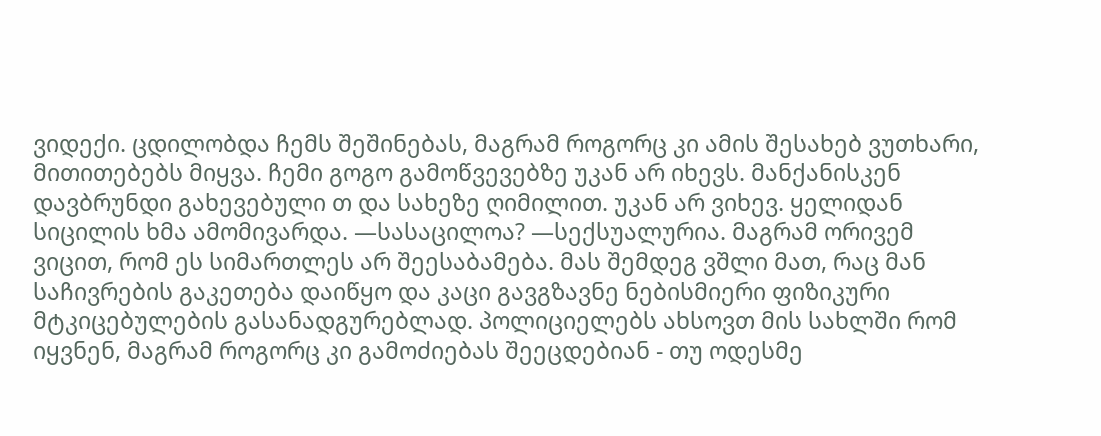ვიდექი. ცდილობდა ჩემს შეშინებას, მაგრამ როგორც კი ამის შესახებ ვუთხარი, მითითებებს მიყვა. ჩემი გოგო გამოწვევებზე უკან არ იხევს. მანქანისკენ დავბრუნდი გახევებული თ და სახეზე ღიმილით. უკან არ ვიხევ. ყელიდან სიცილის ხმა ამომივარდა. —სასაცილოა? —სექსუალურია. მაგრამ ორივემ ვიცით, რომ ეს სიმართლეს არ შეესაბამება. მას შემდეგ ვშლი მათ, რაც მან საჩივრების გაკეთება დაიწყო და კაცი გავგზავნე ნებისმიერი ფიზიკური მტკიცებულების გასანადგურებლად. პოლიციელებს ახსოვთ მის სახლში რომ იყვნენ, მაგრამ როგორც კი გამოძიებას შეეცდებიან - თუ ოდესმე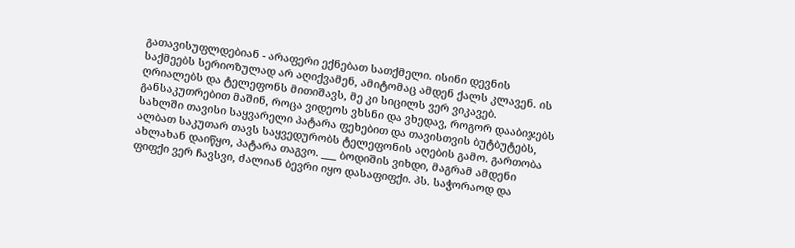გათავისუფლდებიან - არაფერი ექნებათ სათქმელი. ისინი დევნის საქმეებს სერიოზულად არ აღიქვამენ, ამიტომაც ამდენ ქალს კლავენ. ის ღრიალებს და ტელეფონს მითიშავს, მე კი სიცილს ვერ ვიკავებ. განსაკუთრებით მაშინ, როცა ვიდეოს ვხსნი და ვხედავ, როგორ დააბიჯებს სახლში თავისი საყვარელი პატარა ფეხებით და თავისთვის ბუტბუტებს, ალბათ საკუთარ თავს საყვედურობს ტელეფონის აღების გამო. გართობა ახლახან დაიწყო, პატარა თაგვო. ___ ბოდიშის ვიხდი, მაგრამ ამდენი ფიფქი ვერ ჩავსვი, ძალიან ბევრი იყო დასაფიფქი. პს. საჭორაოდ და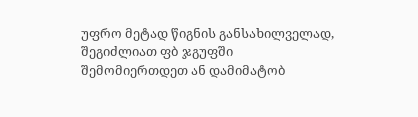უფრო მეტად წიგნის განსახილველად, შეგიძლიათ ფბ ჯგუფში შემომიერთდეთ ან დამიმატობ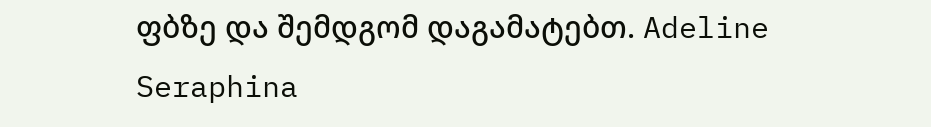ფბზე და შემდგომ დაგამატებთ. Adeline Seraphina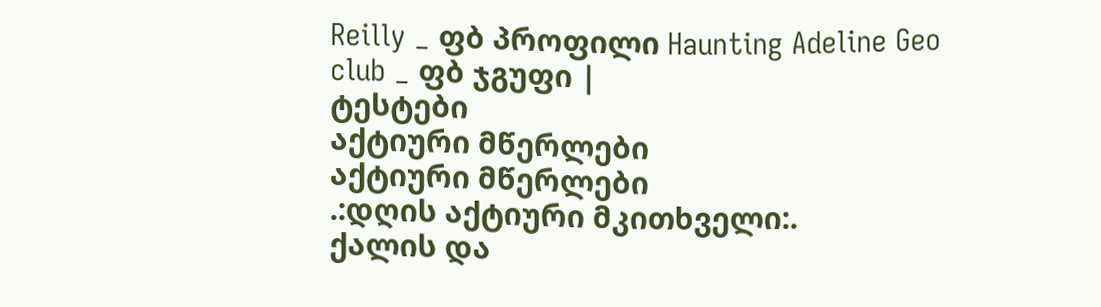Reilly _ ფბ პროფილი Haunting Adeline Geo club _ ფბ ჯგუფი |
ტესტები
აქტიური მწერლები
აქტიური მწერლები
.:დღის აქტიური მკითხველი:.
ქალის და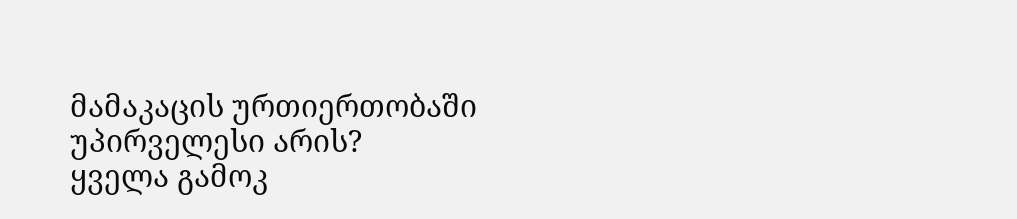მამაკაცის ურთიერთობაში უპირველესი არის?
ყველა გამოკ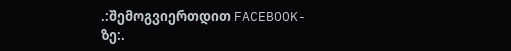.:შემოგვიერთდით FACEBOOK-ზე:.